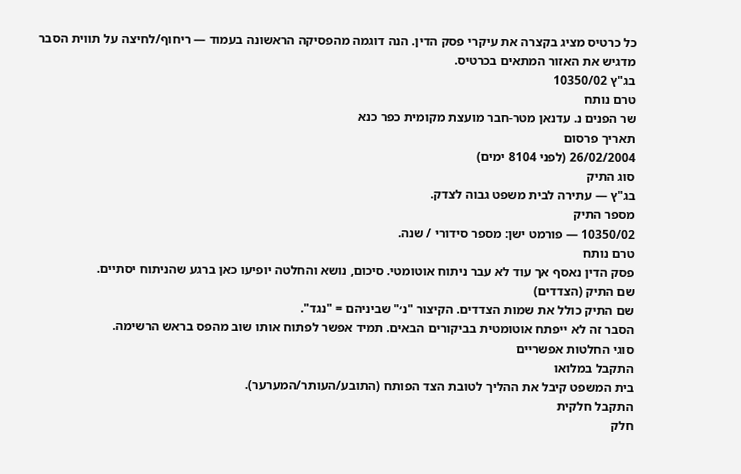כל כרטיס מציג בקצרה את עיקרי פסק הדין. הנה דוגמה מהפסיקה הראשונה בעמוד — ריחוף/לחיצה על תווית הסבר מדגיש את האזור המתאים בכרטיס.
בג"ץ 10350/02
טרם נותח
שר הפנים נ. עדנאן מטר-חבר מועצת מקומית כפר כנא
תאריך פרסום
26/02/2004 (לפני 8104 ימים)
סוג התיק
בג"ץ — עתירה לבית משפט גבוה לצדק.
מספר התיק
10350/02 — פורמט ישן: מספר סידורי / שנה.
טרם נותח
פסק הדין נאסף אך עוד לא עבר ניתוח אוטומטי. סיכום, נושא והחלטה יופיעו כאן ברגע שהניתוח יסתיים.
שם התיק (הצדדים)
שם התיק כולל את שמות הצדדים. הקיצור "נ׳" שביניהם = "נגד".
הסבר זה לא ייפתח אוטומטית בביקורים הבאים. תמיד אפשר לפתוח אותו שוב מהפס בראש הרשימה.
סוגי החלטות אפשריים
התקבל במלואו
בית המשפט קיבל את ההליך לטובת הצד הפותח (התובע/העותר/המערער).
התקבל חלקית
חלק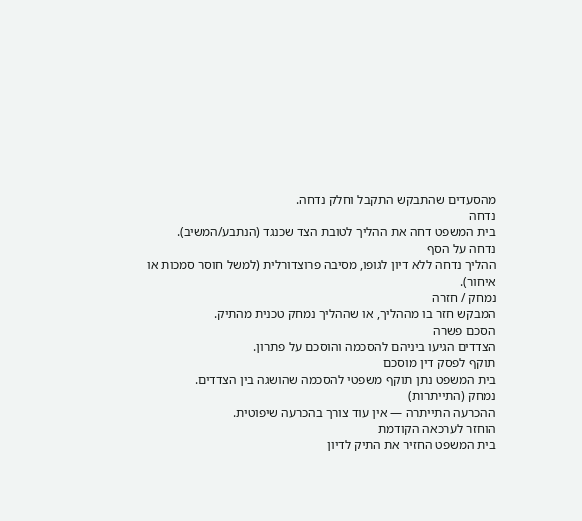מהסעדים שהתבקש התקבל וחלק נדחה.
נדחה
בית המשפט דחה את ההליך לטובת הצד שכנגד (הנתבע/המשיב).
נדחה על הסף
ההליך נדחה ללא דיון לגופו, מסיבה פרוצדורלית (למשל חוסר סמכות או איחור).
נמחק / חזרה
המבקש חזר בו מההליך, או שההליך נמחק טכנית מהתיק.
הסכם פשרה
הצדדים הגיעו ביניהם להסכמה והוסכם על פתרון.
תוקף לפסק דין מוסכם
בית המשפט נתן תוקף משפטי להסכמה שהושגה בין הצדדים.
נמחק (התייתרות)
ההכרעה התייתרה — אין עוד צורך בהכרעה שיפוטית.
הוחזר לערכאה הקודמת
בית המשפט החזיר את התיק לדיון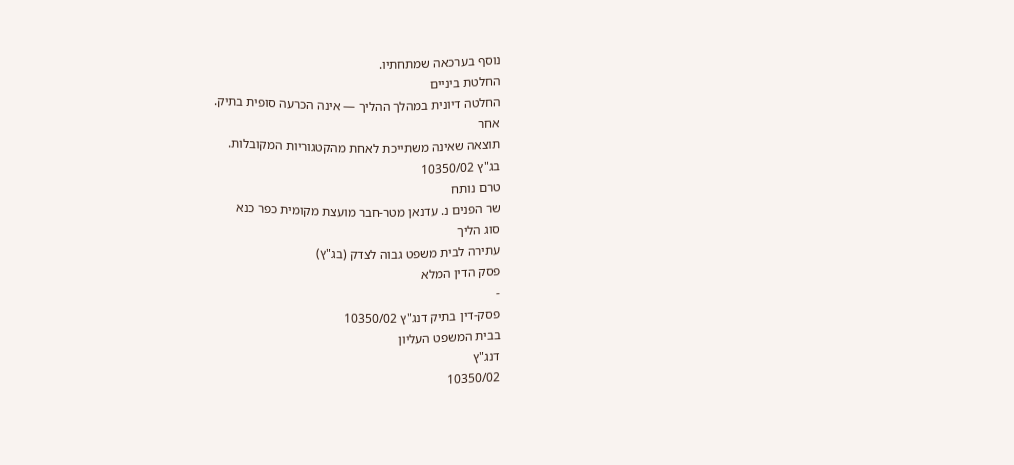נוסף בערכאה שמתחתיו.
החלטת ביניים
החלטה דיונית במהלך ההליך — אינה הכרעה סופית בתיק.
אחר
תוצאה שאינה משתייכת לאחת מהקטגוריות המקובלות.
בג"ץ 10350/02
טרם נותח
שר הפנים נ. עדנאן מטר-חבר מועצת מקומית כפר כנא
סוג הליך
עתירה לבית משפט גבוה לצדק (בג"ץ)
פסק הדין המלא
-
פסק-דין בתיק דנג"ץ 10350/02
בבית המשפט העליון
דנג"ץ
10350/02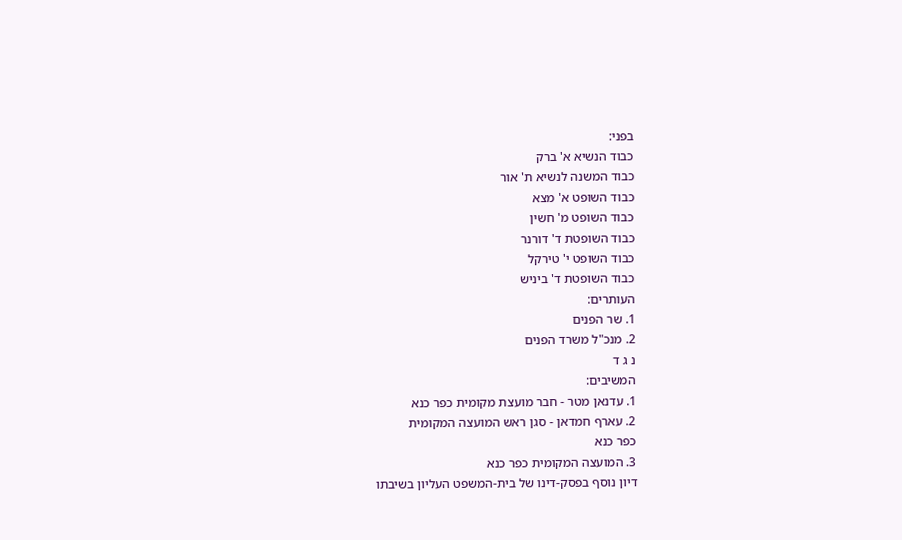בפני:
כבוד הנשיא א' ברק
כבוד המשנה לנשיא ת' אור
כבוד השופט א' מצא
כבוד השופט מ' חשין
כבוד השופטת ד' דורנר
כבוד השופט י' טירקל
כבוד השופטת ד' ביניש
העותרים:
1. שר הפנים
2. מנכ"ל משרד הפנים
נ ג ד
המשיבים:
1. עדנאן מטר - חבר מועצת מקומית כפר כנא
2. עארף חמדאן - סגן ראש המועצה המקומית
כפר כנא
3. המועצה המקומית כפר כנא
דיון נוסף בפסק-דינו של בית-המשפט העליון בשיבתו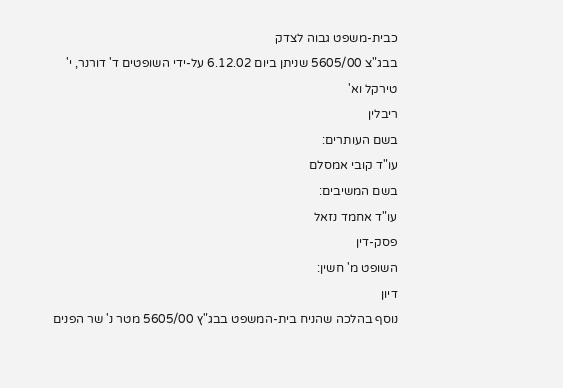כבית-משפט גבוה לצדק
בבג"צ 5605/00 שניתן ביום 6.12.02 על-ידי השופטים ד' דורנר, י' טירקל וא'
ריבלין
בשם העותרים:
עו"ד קובי אמסלם
בשם המשיבים:
עו"ד אחמד נזאל
פסק-דין
השופט מ' חשין:
דיון
נוסף בהלכה שהניח בית-המשפט בבג"ץ 5605/00 מטר נ' שר הפנים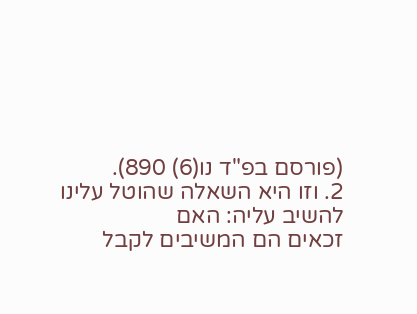(פורסם בפ"ד נו(6) 890).
2. וזו היא השאלה שהוטל עלינו להשיב עליה: האם
זכאים הם המשיבים לקבל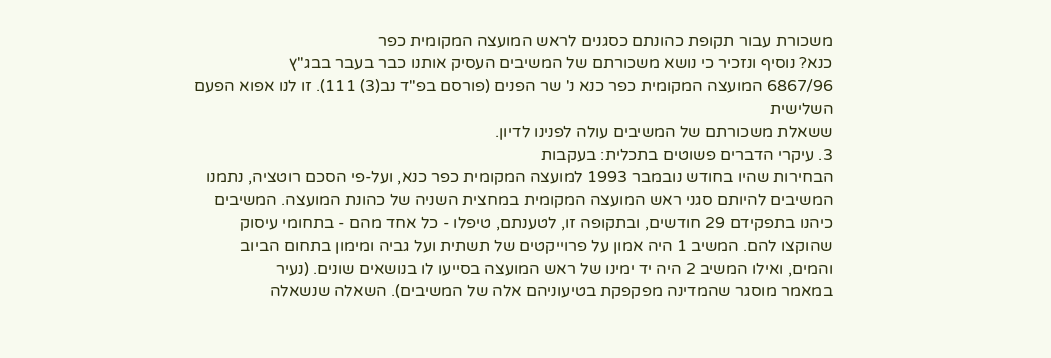משכורת עבור תקופת כהונתם כסגנים לראש המועצה המקומית כפר
כנא? נוסיף ונזכיר כי נושא משכורתם של המשיבים העסיק אותנו כבר בעבר בבג"ץ
6867/96 המועצה המקומית כפר כנא נ' שר הפנים (פורסם בפ"ד נב(3) 111). זו לנו אפוא הפעם השלישית
ששאלת משכורתם של המשיבים עולה לפנינו לדיון.
3. עיקרי הדברים פשוטים בתכלית: בעקבות
הבחירות שהיו בחודש נובמבר 1993 למועצה המקומית כפר כנא, ועל-פי הסכם רוטציה, נתמנו
המשיבים להיותם סגני ראש המועצה המקומית במחצית השניה של כהונת המועצה. המשיבים
כיהנו בתפקידם 29 חודשים, ובתקופה זו, לטענתם, טיפלו - כל אחד מהם - בתחומי עיסוק
שהוקצו להם. המשיב 1 היה אמון על פרוייקטים של תשתית ועל גביה ומימון בתחום הביוב
והמים, ואילו המשיב 2 היה יד ימינו של ראש המועצה בסייעו לו בנושאים שונים. (נעיר
במאמר מוסגר שהמדינה מפקפקת בטיעוניהם אלה של המשיבים). השאלה שנשאלה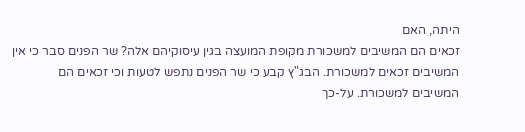היתה, האם
זכאים הם המשיבים למשכורת מקופת המועצה בגין עיסוקיהם אלה? שר הפנים סבר כי אין
המשיבים זכאים למשכורת. הבג"ץ קבע כי שר הפנים נתפש לטעות וכי זכאים הם
המשיבים למשכורת. על-כך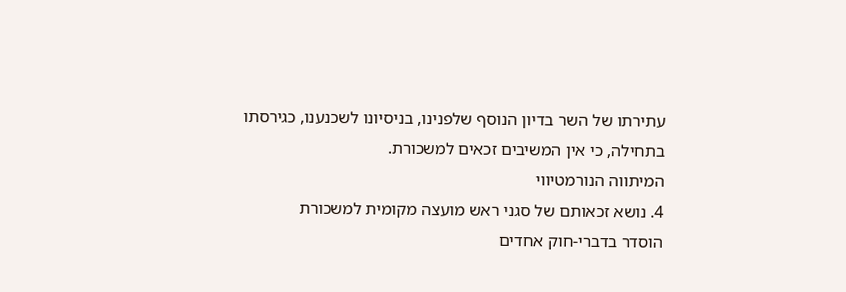עתירתו של השר בדיון הנוסף שלפנינו, בניסיונו לשכנענו, כגירסתו
בתחילה, כי אין המשיבים זכאים למשכורת.
המיתווה הנורמטיווי
4. נושא זכאותם של סגני ראש מועצה מקומית למשכורת
הוסדר בדברי-חוק אחדים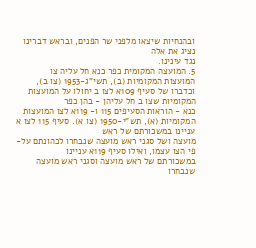ובהנחיות שיצאו מלפני שר הפנים, ובראש דברינו נציג את אלה
נגד עינינו.
5. המועצה המקומית כפר כנא חל עליה צו
המועצות המקומיות (ב), תשי"ג-1953 (צו ב),
וכדברו של סעיף 109א לצו ב יחולו על המועצות המקומיות שצו ב חל עליהן - בהן כפר
כנא - הוראות הסעיפים 115 ו- 119א לצו המועצות המקומיות (א), תש"י-1950 (צו א). סעיף 115 לצו א עניינו במשכורתם של ראש
מועצה ושל סגני ראש מועצה שנבחרו לכהונתם על-פי הצו עצמו, ואילו סעיף 119א עניינו
במשכורתם של ראש מועצה וסגני ראש מועצה שנבחרו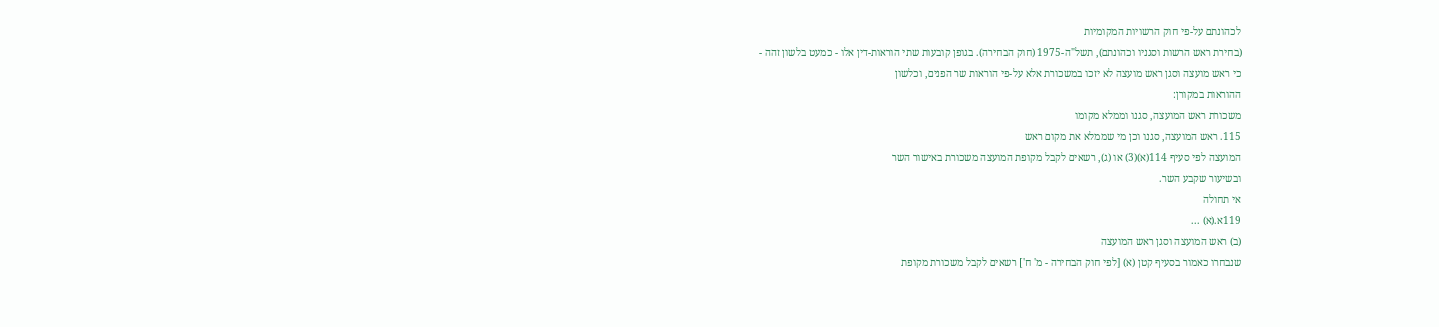לכהונתם על-פי חוק הרשויות המקומיות
(בחירת ראש הרשות וסגניו וכהונתם), תשל"ה-1975 (חוק הבחירה). בגופן קובעות שתי הוראות-דין אלו - כמעט בלשון זהה -
כי ראש מועצה וסגן ראש מועצה לא יזכו במשכורת אלא על-פי הוראות שר הפנים, וכלשון
ההוראות במקורן:
משכורת ראש המועצה, סגנו וממלא מקומו
115. ראש המועצה, סגנו וכן מי שממלא את מקום ראש
המועצה לפי סעיף 114(א)(3) או (ג), רשאים לקבל מקופת המועצה משכורת באישור השר
ובשיעור שקבע השר.
אי תחולה
119א.(א) ...
(ב) ראש המועצה וסגן ראש המועצה
שנבחרו כאמור בסעיף קטן (א) [לפי חוק הבחירה - מ' ח'] רשאים לקבל משכורת מקופת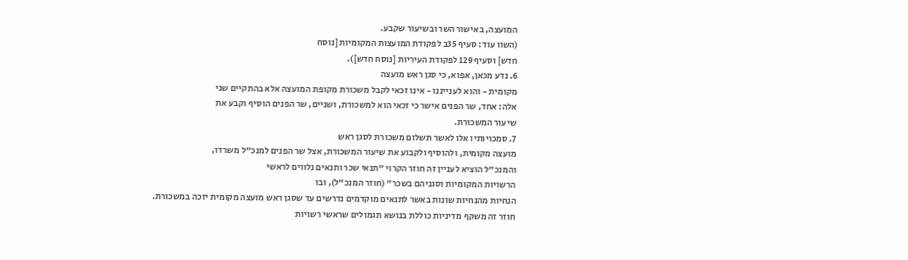המועצה, באישור השר ובשיעור שקבע.
(השוו עוד: סעיף 35ב לפקודת המועצות המקומיות [נוסח
חדש] וסעיף 129 לפקודת העיריות [נוסח חדש]).
6. נדע מכאן, אפוא, כי סגן ראש מועצה
מקומית - והוא לענייננו - אינו זכאי לקבל משכורת מקופת המועצה אלא בהתקיים שני
אלה: אחד, שר הפנים אישר כי זכאי הוא למשכורת, ושניים, שר הפנים הוסיף וקבע את
שיעור המשכורת.
7. סמכויותיו אלו לאשר תשלום משכורת לסגן ראש
מועצה מקומית, ולהוסיף ולקבוע את שיעור המשכורת, אצל שר הפנים למנכ"ל משרדו,
והמנכ"ל הוציא לעניין זה חוזר הקרוי "תנאי שכר ותנאים נלווים לראשי
הרשויות המקומיות וסגניהם בשכר" (חוזר המנכ"ל), ובו
הנחיות מהנחיות שונות באשר לתנאים מוקדמים נדרשים עד שסגן ראש מועצה מקומית יזכה במשכורת.
חוזר זה משקף מדיניות כוללת בנושא תגמולים שראשי רשויות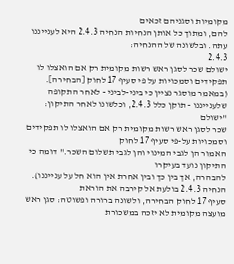מקומיות וסגניהם זכאים
להם, ומתוך כל אותן הנחיות הנחיה 2.4.3 היא לענייננו עתה. ובלשונה של ההנחיה:
2.4.3
ישולם שכר לסגן ראש רשות מקומית רק אם הואצלו לו
תפקידים וסמכויות על פי סעיף 17 לחוק [הבחירה].
(במאמר מוסגר נציין כי ביני-לביני - לאחר התקופה
שלענייננו - תוקן כלל 2.4.3, וכלשונו לאחר התיקון: "ישולם
שכר לסגן ראש רשות מקומית רק אם הואצלו לו תפקידים וסמכויות על-פי סעיף 17 לחוק
האמור הן לגבי המינוי והן לגבי תשלום השכר." דומה כי התיקון נועד בעיקרו
להבהרה, אך בין כך ובין אחרת אין הוא חל על ענייננו).
הנחיה 2.4.3 בולעת אל קירבה את הוראת
סעיף 17 לחוק הבחירה, ולשונה ברורה ופשוטה: סגן ראש מועצה מקומית לא יזכה במשכורת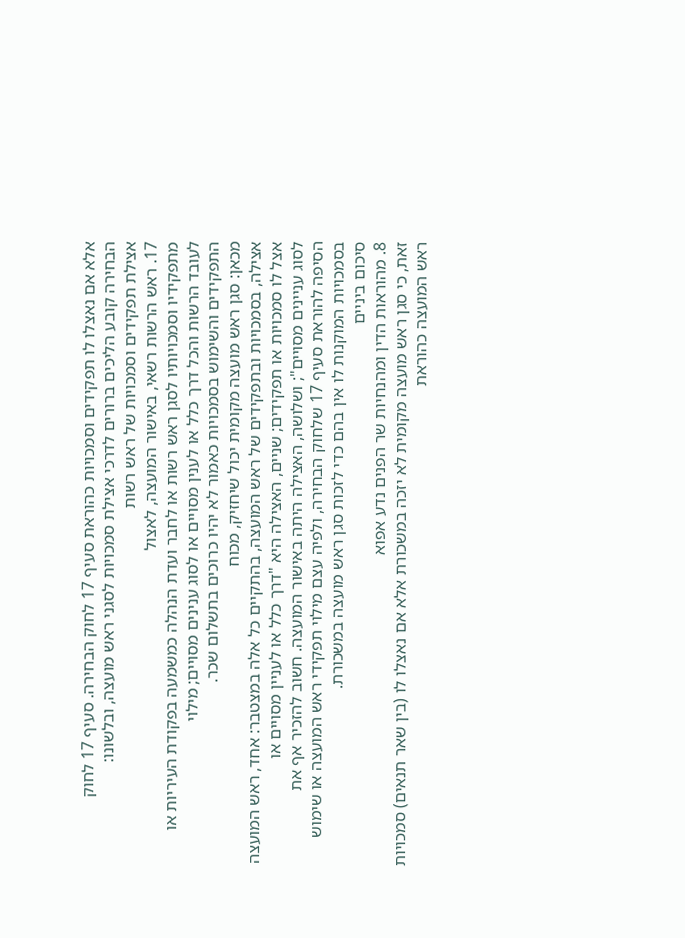אלא אם נאצלו לו תפקידים וסמכויות כהוראת סעיף 17 לחוק הבחירה. סעיף 17 לחוק
הבחירה קובע הליכים ברורים לדרכי אצילת סמכויות לסגני ראש מועצה, ובלשונו:
אצילת תפקידים וסמכויות של ראש רשות
17. ראש הרשות רשאי, באישור המועצה, לאצול
מתפקידיו וסמכויותיו לסגן ראש רשות או לחבר ועדת הנהלה כמשמעה בפקודת העיריות או
לעובד הרשות והכל דרך כלל או לענין מסויים או לסוג ענינים מסויים; מילוי
התפקידים והשימוש בסמכויות כאמור לא יהיו כרוכים בתשלום שכר.
מכאן: סגן ראש מועצה מקומית יכול שיחזיק, מכוח
אצילה, בסמכויות ובתפקידים של ראש המועצה, בהתקיים כל אלה במצטבר: אחד, ראש המועצה
אצל לו סמכויות או תפקידים; שניים, האצילה היא "דרך כלל או לעניין מסויים או
לסוג עניינים מסויים"; ושלושה, האצילה היתה באישור המועצה. חשוב להזכיר אף את
הסיפה להוראת סעיף 17 שלחוק הבחירה, ולפיה עצם מילוי תפקידי ראש המועצה או שימוש
בסמכויות המוקנות לו אין בהם כדי לזכות סגן ראש מועצה במשכורת.
סיכום ביניים
8. מהוראות הדין ומהנחיות שר הפנים נדע אפוא
זאת, כי סגן ראש מועצה מקומית לא יזכה במשכורת אלא אם נאצלו לו (בין שאר תנאים) סמכויות
ראש המועצה כהוראת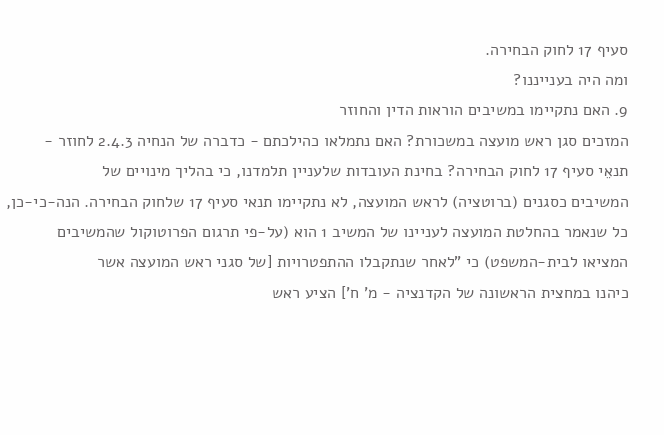סעיף 17 לחוק הבחירה.
ומה היה בענייננו?
9. האם נתקיימו במשיבים הוראות הדין והחוזר
המזכים סגן ראש מועצה במשכורת? האם נתמלאו כהילכתם - כדברה של הנחיה 2.4.3 לחוזר -
תנאֵי סעיף 17 לחוק הבחירה? בחינת העובדות שלעניין תלמדנו, כי בהליך מינויים של
המשיבים כסגנים (ברוטציה) לראש המועצה, לא נתקיימו תנאי סעיף 17 שלחוק הבחירה. הנה-כי-כן,
כל שנאמר בהחלטת המועצה לעניינו של המשיב 1 הוא (על-פי תרגום הפרוטוקול שהמשיבים
המציאו לבית-המשפט) כי "לאחר שנתקבלו ההתפטרויות [של סגני ראש המועצה אשר
כיהנו במחצית הראשונה של הקדנציה - מ' ח'] הציע ראש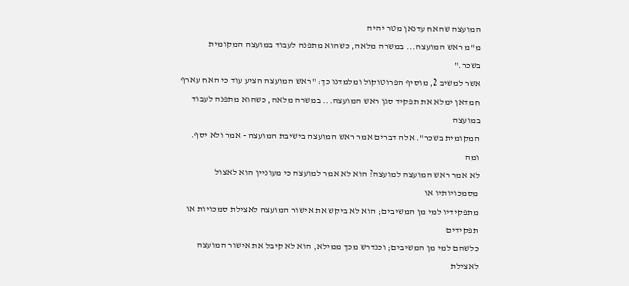המועצה שהאח עדנאן מטר יהיה
מ"מ ראש המועצה... במשרה מלאה, כשהוא מתפנה לעבוד במועצה המקומית בשכר."
אשר למשיב 2, מוסיף הפרוטוקול ומלמדנו כך: "ראש המועצה הציע עוד כי האח עארף
חמדאן ימלא את תפקיד סגן ראש המועצה... במשרה מלאה, כשהוא מתפנה לעבוד במועצה
המקומית בשכר". אלה דברים אמר ראש המועצה בישיבת המועצה - אמר ולא יסף. ומה
לא אמר ראש המועצה למועצה? הוא לא אמר למועצה כי מעוניין הוא לאצול מסמכויותיו או
מתפקידיו למי מן המשיבים; הוא לא ביקש את אישור המועצה לאצילת סמכויות או תפקידים
כלשהם למי מן המשיבים; וכנדרש מכך ממילא, הוא לא קיבל את אישור המועצה לאצילת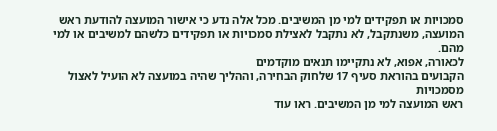סמכויות או תפקידים למי מן המשיבים. מכל אלה נדע כי אישור המועצה להודעת ראש
המועצה, משנתקבל, לא נתקבל לאצילת סמכויות או תפקידים כלשהם למשיבים או למי מהם.
לכאורה, אפוא, לא נתקיימו תנאים מוקדמים
הקבועים בהוראת סעיף 17 שלחוק הבחירה, וההליך שהיה במועצה לא הועיל לאצול מסמכויות
ראש המועצה למי מן המשיבים. ראו עוד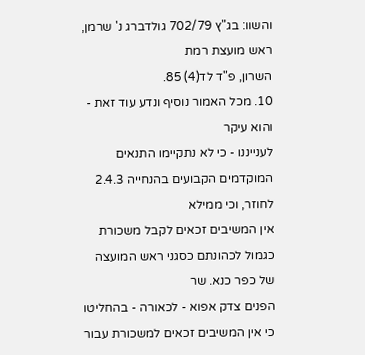והשוו: בג"ץ 702/79 גולדברג נ' שרמן, ראש מועצת רמת
השרון, פ"ד לד(4) 85.
10. מכל האמור נוסיף ונדע עוד זאת - והוא עיקר
לענייננו - כי לא נתקיימו התנאים המוקדמים הקבועים בהנחייה 2.4.3 לחוזר, וכי ממילא
אין המשיבים זכאים לקבל משכורת כגמול לכהונתם כסגני ראש המועצה של כפר כנא. שר
הפנים צדק אפוא - לכאורה - בהחליטו כי אין המשיבים זכאים למשכורת עבור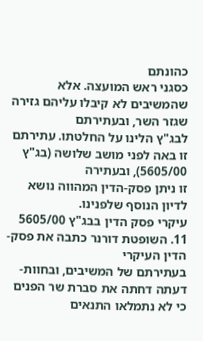כהונתם
כסגני ראש המועצה. אלא שהמשיבים לא קיבלו עליהם גזירה שגזר השר, ובעתירתם
לבג"ץ הלינו על החלטתו. עתירתם זו באה לפני מושב שלושה (בג"ץ 5605/00), ובעתירה
זו ניתן פסק-הדין המהווה נושא לדיון הנוסף שלפנינו.
עיקרי פסק הדין בבג"ץ 5605/00
11. השופטת דורנר כתבה את פסק-הדין העיקרי
בעתירתם של המשיבים, ובחוות-דעתה דחתה את סברת שר הפנים כי לא נתמלאו התנאים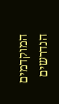המוקדמים הנדרשים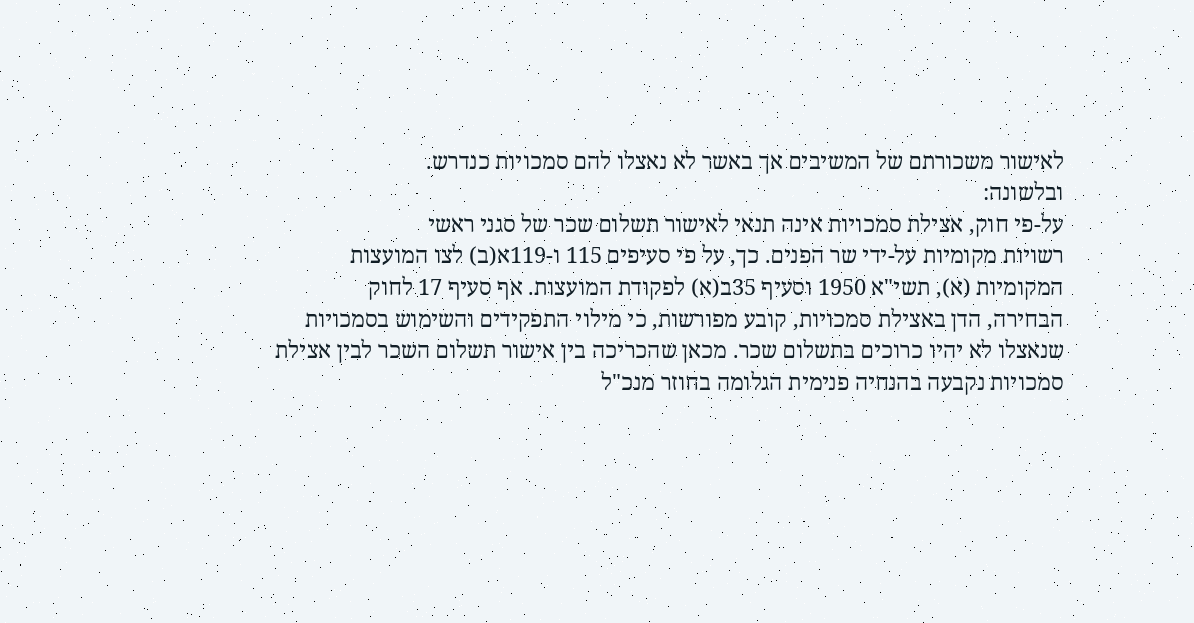לאישור משכורתם של המשיבים אך באשר לא נאצלו להם סמכויות כנדרש.
ובלשונה:
על-פי חוק, אצילת סמכויות אינה תנאי לאישור תשלום שכר של סגני ראשי
רשויות מקומיות על-ידי שר הפנים. כך, על פי סעיפים 115 ו-119א(ב) לצו המועצות
המקומיות (א), תשי"א 1950 וסעיף 35ב(א) לפקודת המועצות. אף סעיף 17 לחוק
הבחירה, הדן באצילת סמכויות, קובע מפורשות, כי מילוי התפקידים והשימוש בסמכויות
שנאצלו לא יהיו כרוכים בתשלום שכר. מכאן שהכריכה בין אישור תשלום השכר לבין אצילת
סמכויות נקבעה בהנחיה פנימית הגלומה בחוזר מנכ"ל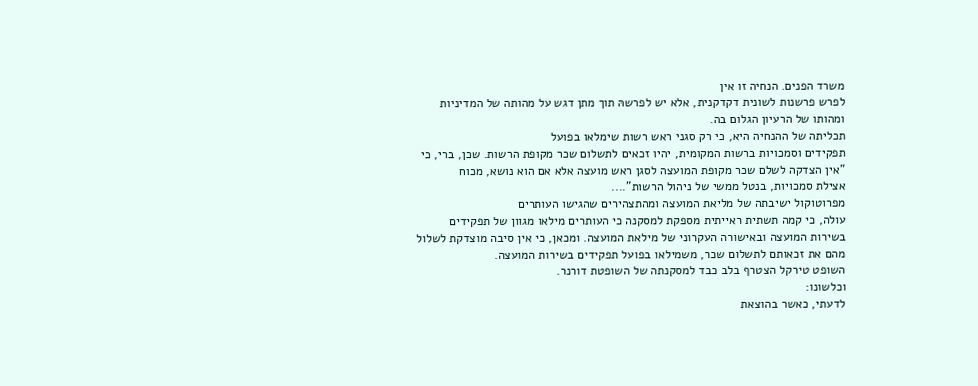משרד הפנים. הנחיה זו אין
לפרש פרשנות לשונית דקדקנית, אלא יש לפרשהּ תוך מתן דגש על מהותה של המדיניות
ומהותו של הרעיון הגלום בה.
תכליתה של ההנחיה היא, כי רק סגני ראש רשות שימלאו בפועל
תפקידים וסמכויות ברשות המקומית, יהיו זכאים לתשלום שכר מקופת הרשות. שכן, ברי, כי
"אין הצדקה לשלם שכר מקופת המועצה לסגן ראש מועצה אלא אם הוא נושא, מכוח
אצילת סמכויות, בנטל ממשי של ניהול הרשות"....
מפרוטוקול ישיבתה של מליאת המועצה ומהתצהירים שהגישו העותרים
עולה, כי קמה תשתית ראייתית מספקת למסקנה כי העותרים מילאו מגוון של תפקידים
בשירות המועצה ובאישורה העקרוני של מילאת המועצה. ומכאן, כי אין סיבה מוצדקת לשלול
מהם את זכאותם לתשלום שכר, משמילאו בפועל תפקידים בשירות המועצה.
השופט טירקל הצטרף בלב כבד למסקנתה של השופטת דורנר.
וכלשונו:
לדעתי, כאשר בהוצאת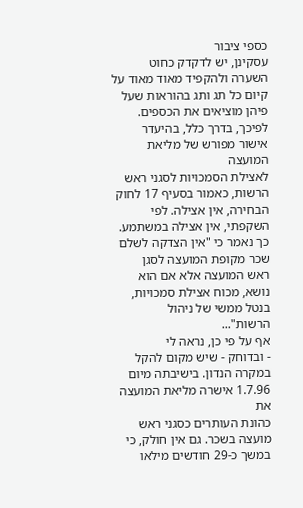כספי ציבור
עסקינן, יש לדקדק כחוט השערה ולהקפיד מאוד מאוד על קיום כל תג ותג בהוראות שעל
פיהן מוציאים את הכספים. לפיכך, בדרך כלל, בהיעדר אישור מפורש של מליאת המועצה
לאצילת הסמכויות לסגני ראש הרשות, כאמור בסעיף 17 לחוק הבחירה, אין אצילה. לפי
השקפתי, אין אצילה במשתמע. כך נאמר כי "אין הצדקה לשלם שכר מקופת המועצה לסגן
ראש המועצה אלא אם הוא נושא, מכוח אצילת סמכויות, בנטל ממשי של ניהול
הרשות"...
אף על פי כן, נראה לי
- ובדוחק - שיש מקום להקל במקרה הנדון. בישיבתה מיום 1.7.96 אישרה מליאת המועצה את
כהונת העותרים כסגני ראש מועצה בשכר. גם אין חולק, כי במשך כ-29 חודשים מילאו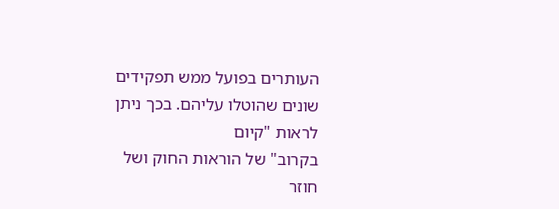העותרים בפועל ממש תפקידים שונים שהוטלו עליהם. בכך ניתן לראות "קיום
בקרוב" של הוראות החוק ושל חוזר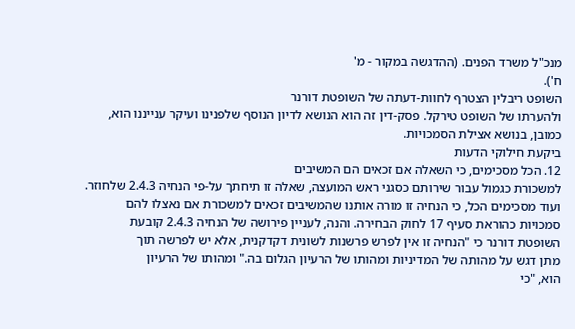מנכ"ל משרד הפנים. (ההדגשה במקור - מ'
ח').
השופט ריבלין הצטרף לחוות-דעתה של השופטת דורנר
ולהערתו של השופט טירקל. פסק-דין זה הוא הנושא לדיון הנוסף שלפנינו ועיקר ענייננו הוא,
כמובן, בנושא אצילת הסמכויות.
ביקעת חילוקי הדעות
12. הכל מסכימים, כי השאלה אם זכאים הם המשיבים
למשכורת כגמול עבור שירותם כסגני ראש המועצה, שאלה זו תיחתך על-פי הנחיה 2.4.3 שלחוזר.
ועוד מסכימים הכל, כי הנחיה זו מורה אותנו שהמשיבים זכאים למשכורת אם נאצלו להם
סמכויות כהוראת סעיף 17 לחוק הבחירה. והנה, לעניין פירושה של הנחיה 2.4.3 קובעת
השופטת דורנר כי "הנחיה זו אין לפרש פרשנות לשונית דקדקנית, אלא יש לפרשה תוך
מתן דגש על מהותה של המדיניות ומהותו של הרעיון הגלום בה." ומהותו של הרעיון
הוא, "כי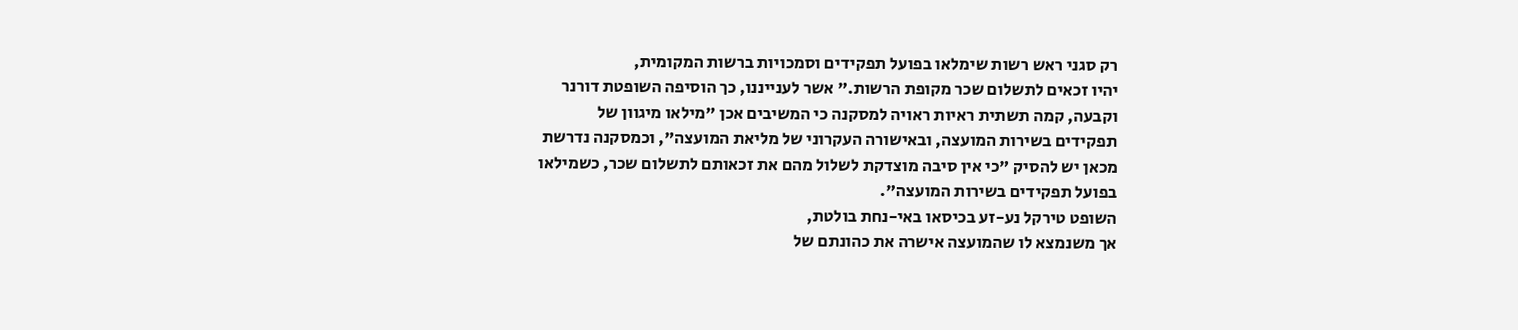רק סגני ראש רשות שימלאו בפועל תפקידים וסמכויות ברשות המקומית,
יהיו זכאים לתשלום שכר מקופת הרשות." אשר לענייננו, כך הוסיפה השופטת דורנר
וקבעה, קמה תשתית ראיות ראויה למסקנה כי המשיבים אכן "מילאו מיגוון של
תפקידים בשירות המועצה, ובאישורה העקרוני של מליאת המועצה", וכמסקנה נדרשת
מכאן יש להסיק "כי אין סיבה מוצדקת לשלול מהם את זכאותם לתשלום שכר, כשמילאו
בפועל תפקידים בשירות המועצה".
השופט טירקל נע-זע בכיסאו באי-נחת בולטת,
אך משנמצא לו שהמועצה אישרה את כהונתם של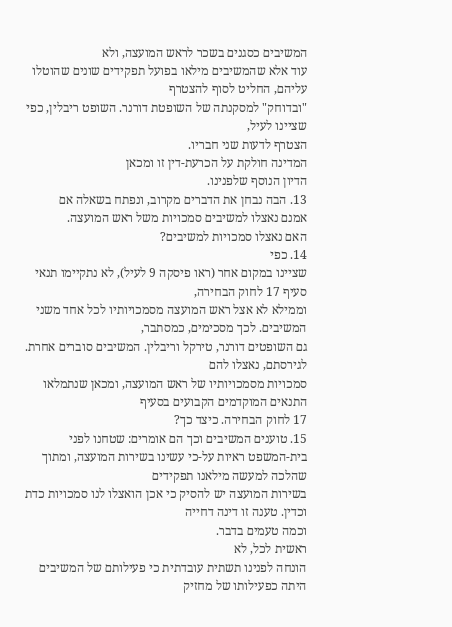המשיבים כסגנים בשכר לראש המועצה, ולא
עוד אלא שהמשיבים מילאו בפועל תפקידים שונים שהוטלו עליהם, החליט לסוף להצטרף
"ובדוחק" למסקנתה של השופטת דורנר. השופט ריבלין, כפי שציינו לעיל,
הצטרף לדעות שני חבריו.
המדינה חולקת על הכרעת-דין זו ומכאן
הדיון הנוסף שלפנינו.
13. הבה נבחן את הדברים מקרוב, ונפתח בשאלה אם
אמנם נאצלו למשיבים סמכויות משל ראש המועצה.
האם נאצלו סמכויות למשיבים?
14. כפי
שציינו במקום אחר (ראו פיסקה 9 לעיל), לא נתקיימו תנאי סעיף 17 לחוק הבחירה,
וממילא לא אצל ראש המועצה מסמכויותיו לכל אחד משני המשיבים. לכך מסכימים, כמסתבר,
גם השופטים דורנר, טירקל וריבלין. המשיבים סוברים אחרת. לגירסתם, נאצלו להם
סמכויות מסמכויותיו של ראש המועצה, ומכאן שנתמלאו התנאים המוקדמים הקבועים בסעיף
17 לחוק הבחירה. כיצד כך?
15. טוענים המשיבים וכך הם אומרים: שטחנו לפני
בית-המשפט ראיות על-כי עשינו בשירות המועצה, ומתוך שהלכה למעשה מילאנו תפקידים
בשירות המועצה יש להסיק כי אכן הואצלו לנו סמכויות כדת וכדין. טענה זו דינה דחייה
וכמה טעמים בדבר.
ראשית לכל, לא
הונחה לפנינו תשתית עובדתית כי פעילותם של המשיבים היתה כפעילותו של מחזיק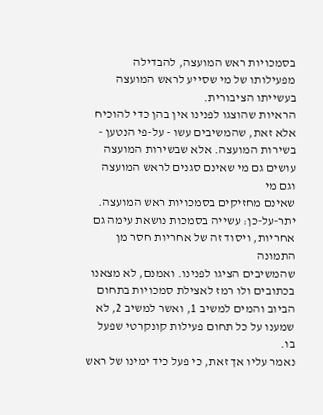בסמכויות ראש המועצה, להבדילה מפעילותו של מי שסייע לראש המועצה בעשייתו הציבורית.
הראיות שהוצגו לפנינו אין בהן כדי להוכיח אלא זאת, שהמשיבים עשו - על-פי הנטען -
בשירות המועצה. אלא שבשירות המועצה עושים גם מי שאינם סגנים לראש המועצה וגם מי
שאינם מחזיקים בסמכויות ראש המועצה. יתר-על-כן: עשייה בסמכות נושאת עימה גם
אחריות, ויסוד זה של אחריות חסר מן התמונה
שהמשיבים הציגו לפנינו. ואמנם, לא מצאנו בכתובים ולו רמז לאצילת סמכויות בתחום
הביוב והמים למשיב 1, ואשר למשיב 2, לא שמענו על כל תחום פעילות קונקרטי שפעל בו.
נאמר עליו אך זאת, כי פעל כיד ימינו של ראש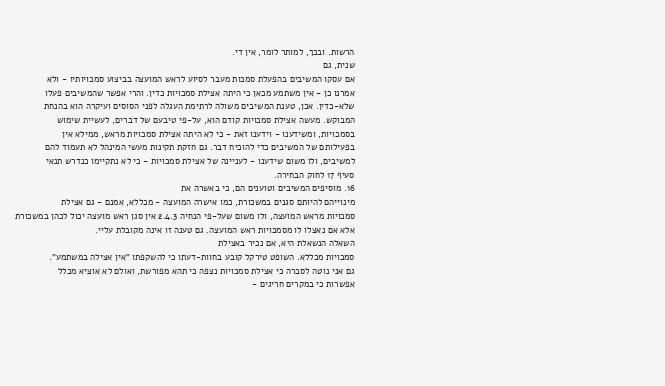הרשות. ובכך, למותר לומר, אין די.
שנית, גם
אם עסקו המשיבים בהפעלת סמכות מעבר לסיוע לראש המועצה בביצוע סמכויותיו - ולא
אמרנו כן - אין משתמע מכאן כי היתה אצילת סמכויות כדין. והרי אפשר שהמשיבים פעלו
שלא-כדין. אכן, טענת המשיבים משולה לרתימת העגלה לפני הסוסים ועיקרה הוא בהנחת
המבוקש. מעשה אצילת סמכויות קודם הוא, על-פי טיבעם של דברים, לעשיית שימוש
בסמכויות, ומשידענו - וידענו זאת - כי לא היתה אצילת סמכויות מראש, ממילא אין
בפעילותם של המשיבים כדי להוכיח דבר. גם חזקת תקינות מעשי המינהל לא תעמוד להם
למשיבים, ולו משום שידענו - לעניינה של אצילת סמכויות - כי לא נתקיימו כנדרש תנאי
סעיף 17 לחוק הבחירה.
16. מוסיפים המשיבים וטוענים הם, כי באשרה את
מינוייהם להיותם סגנים במשכורת, כמו אישרה המועצה - מכללא, אמנם - גם אצילת
סמכויות מראש המועצה, ולו משום שעל-פי הנחיה 2.4.3 אין סגן ראש מועצה יכול לכהן במשכורת
אלא אם נאצלו לו מסמכויות ראש המועצה. גם טענה זו אינה מקובלת עליי.
השאלה הנשאלת היא, אם נכיר באצילת
סמכויות מכללא. השופט טירקל קובע בחוות-דעתו כי להשקפתו "אין אצילה במשתמע".
גם אני נוטה לסברה כי אצילת סמכויות נצפה כי תהא מפורשת, ואולם לא אוציא מכלל
אפשרות כי במקרים חריגים -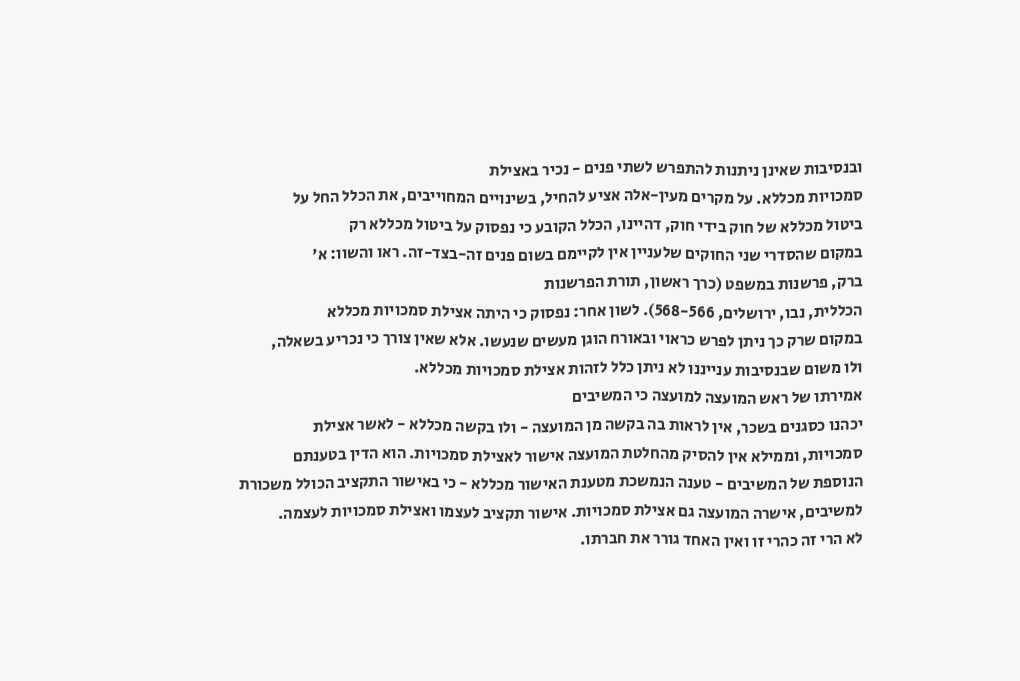ובנסיבות שאינן ניתנות להתפרש לשתי פנים - נכיר באצילת
סמכויות מכללא. על מקרים מעין-אלה אציע להחיל, בשינויים המחוייבים, את הכלל החל על
ביטול מכללא של חוק בידי חוק, דהיינו, הכלל הקובע כי נפסוק על ביטול מכללא רק
במקום שהסדרי שני החוקים שלעניין אין לקיימם בשום פנים זה-בצד-זה. ראו והשוו: א'
ברק, פרשנות במשפט (כרך ראשון, תורת הפרשנות
הכללית, נבו, ירושלים, 568-566). לשון אחר: נפסוק כי היתה אצילת סמכויות מכללא
במקום שרק כך ניתן לפרש כראוי ובאורח הוגן מעשים שנעשו. אלא שאין צורך כי נכריע בשאלה,
ולו משום שבנסיבות ענייננו לא ניתן כלל לזהות אצילת סמכויות מכללא.
אמירתו של ראש המועצה למועצה כי המשיבים
יכהנו כסגנים בשכר, אין לראות בה בקשה מן המועצה - ולו בקשה מכללא - לאשר אצילת
סמכויות, וממילא אין להסיק מהחלטת המועצה אישור לאצילת סמכויות. הוא הדין בטענתם
הנוספת של המשיבים - טענה הנמשכת מטענת האישור מכללא - כי באישור התקציב הכולל משכורת
למשיבים, אישרה המועצה גם אצילת סמכויות. אישור תקציב לעצמו ואצילת סמכויות לעצמה.
לא הרי זה כהרי זו ואין האחד גורר את חברתו.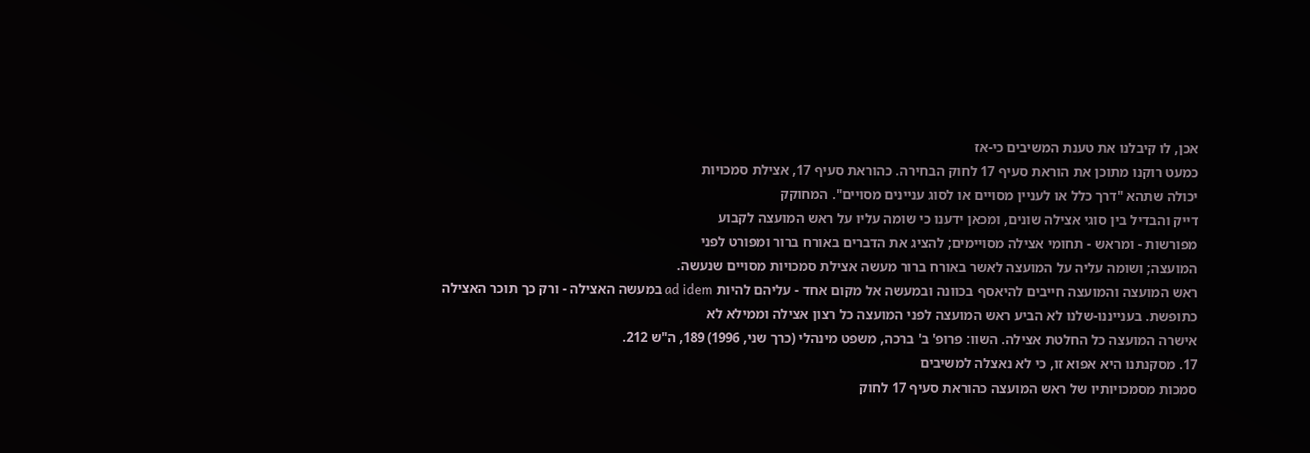אכן, לו קיבלנו את טענת המשיבים כי-אז
כמעט רוקנו מתוכן את הוראת סעיף 17 לחוק הבחירה. כהוראת סעיף 17, אצילת סמכויות
יכולה שתהא "דרך כלל או לעניין מסויים או לסוג עניינים מסויים". המחוקק
דייק והבדיל בין סוגי אצילה שונים, ומכאן ידענו כי שומה עליו על ראש המועצה לקבוע
מפורשות - ומראש - תחומי אצילה מסויימים; להציג את הדברים באורח ברור ומפורט לפני
המועצה; ושומה עליה על המועצה לאשר באורח ברור מעשה אצילת סמכויות מסויים שנעשה.
ראש המועצה והמועצה חייבים להיאסף בכוונה ובמעשה אל מקום אחד - עליהם להיות ad idem במעשה האצילה - ורק כך תוכר האצילה
כתופשת. בענייננו-שלנו לא הביע ראש המועצה לפני המועצה כל רצון אצילה וממילא לא
אישרה המועצה כל החלטת אצילה. השוו: פרופ' ב' ברכה, משפט מינהלי (כרך שני, 1996) 189, ה"ש 212.
17. מסקנתנו היא אפוא זו, כי לא נאצלה למשיבים
סמכות מסמכויותיו של ראש המועצה כהוראת סעיף 17 לחוק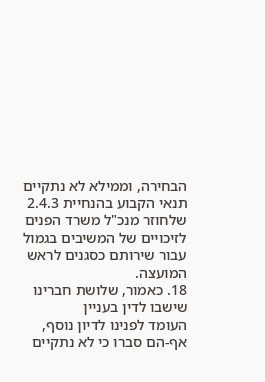הבחירה, וממילא לא נתקיים
תנאי הקבוע בהנחיית 2.4.3 שלחוזר מנכ"ל משרד הפנים לזיכויים של המשיבים בגמול
עבור שירותם כסגנים לראש המועצה.
18. כאמור, שלושת חברינו שישבו לדין בעניין
העומד לפנינו לדיון נוסף, אף-הם סברו כי לא נתקיים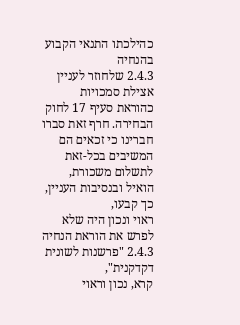כהילכתו התנאי הקבוע בהנחיה
2.4.3 שלחוזר לעניין אצילת סמכויות כהוראת סעיף 17 לחוק הבחירה. חרף זאת סברו
חברינו כי זכאים הם המשיבים בכל-זאת לתשלום משכורת, הואיל ובנסיבות העניין, כך קבעו,
ראוי ונכון היה שלא לפרש את הוראת הנחיה 2.4.3 "פרשנות לשונית דקדקנית",
קרא, נכון וראוי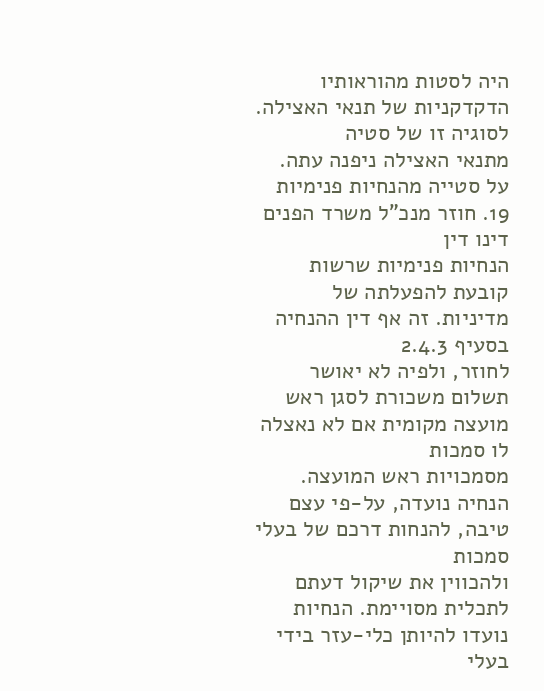היה לסטות מהוראותיו הדקדקניות של תנאי האצילה. לסוגיה זו של סטיה
מתנאי האצילה ניפנה עתה.
על סטייה מהנחיות פנימיות
19. חוזר מנכ"ל משרד הפנים דינו דין
הנחיות פנימיות שרשות קובעת להפעלתה של מדיניות. זה אף דין ההנחיה בסעיף 2.4.3
לחוזר, ולפיה לא יאושר תשלום משכורת לסגן ראש מועצה מקומית אם לא נאצלה לו סמכות
מסמכויות ראש המועצה. הנחיה נועדה, על-פי עצם טיבה, להנחות דרכם של בעלי סמכות
ולהכווין את שיקול דעתם לתכלית מסויימת. הנחיות נועדו להיותן כלי-עזר בידי בעלי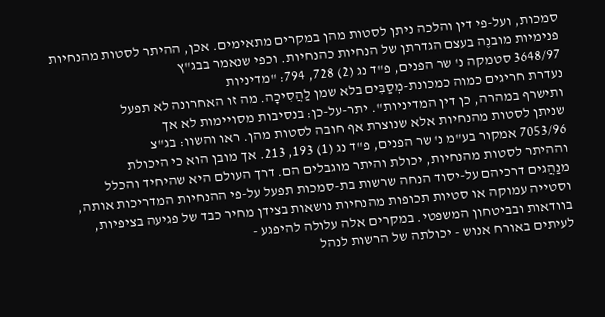סמכות, ועל-פי דין והלכה ניתן לסטות מהן במקרים מתאימים. אכן, ההיתר לסטות מהנחיות
פנימיות מובנֶה בעצם הגדרתן של הנחיות כהנחיות. וכפי שנאמר בבג"ץ
3648/97 סטמקה נ' שר הפנים, פ"ד נג (2) 728, 794: "מדיניות
נעדרת חריגים כמוה כמכונת-מְסַבִּים בלא שמן לַהֲסִיכָה. מה זו האחרונה לא תפעל
ותישרף במהרה, כן דין המדיניות". יתר-על-כן: בנסיבות מסויימות לא אך
שניתן לסטות מהנחיות אלא שנוצרת אף חובה לסטות מהן. ראו והשוו: בג"צ
7053/96 אמקור בע"מ נ' שר הפנים, פ"ד נג (1) 193, 213. אך מובן הוא כי היכולת
וההיתר לסטות מהנחיות, יכולת והיתר מוגבלים הם. דרך העולם היא שהיחיד והכלל
מנַהֲגים דרכיהם על-יסוד הנחה שרשות בת-סמכות תפעל על-פי ההנחיות המדריכות אותה,
וסטייה עמוקה או סטיות תכופות מהנחיות נושאות בצידן מחיר כבד של פגיעה בציפיות,
בוודאות ובביטחון המשפטי. במקרים אלה עלולה להיפגע -
לעיתים באורח אנוש - יכולתה של הרשות לנהל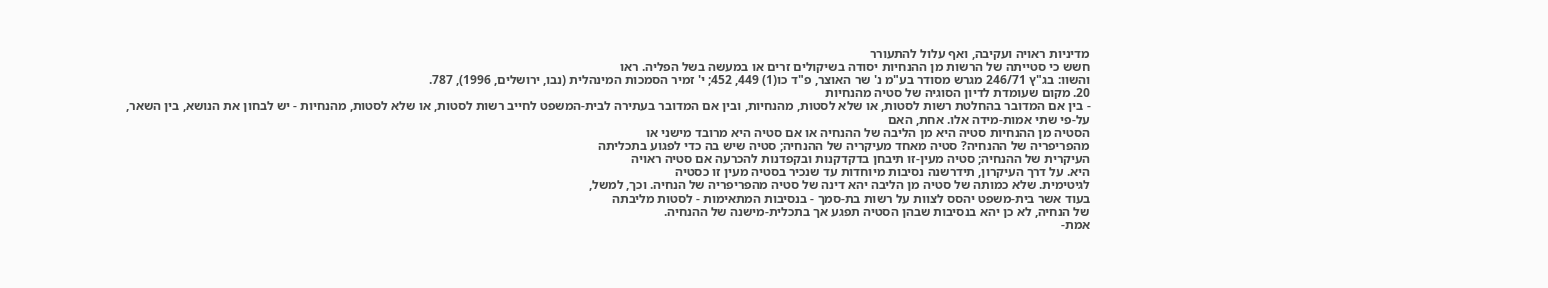מדיניות ראויה ועקיבה, ואף עלול להתעורר
חשש כי סטייתה של הרשות מן ההנחיות יסודה בשיקולים זרים או במעשה בשל הפליה. ראו
והשוו: בג"ץ 246/71 מגרש מסודר בע"מ נ' שר האוצר, פ"ד כו(1) 449, 452; י' זמיר הסמכות המינהלית (נבו, ירושלים, 1996), 787.
20. מקום שעומדת לדיון הסוגיה של סטיה מהנחיות
- בין אם המדובר בהחלטת רשות לסטות, או שלא לסטות, מהנחיות, ובין אם המדובר בעתירה לבית-המשפט לחייב רשות לסטות, או שלא לסטות, מהנחיות - יש לבחון את הנושא, בין השאר,
על-פי שתי אמות-מידה אלו. אחת, האם
הסטיה מן ההנחיות סטיה היא מן הליבה של ההנחיה או אם סטיה היא מרובד מישני או
מהפריפריה של ההנחיה? סטיה מאחד מעיקריה של ההנחיה; סטיה שיש בה כדי לפגוע בתכליתה
העיקרית של ההנחיה; סטיה מעין-זו תיבחן בדקדקנות ובקפדנות להכרעה אם סטיה ראויה
היא. על דרך העיקרון, תידרשנה נסיבות מיוחדות עד שנכיר בסטיה מעין זו כסטיה
לגיטימית. שלא כמותה של סטיה מן הליבה יהא דינה של סטיה מהפריפריה של הנחיה. וכך, למשל,
בעוד אשר בית-משפט יהסס לצוות על רשות בת-סמך - בנסיבות המתאימות - לסטות מליבתה
של הנחיה, לא כן יהא בנסיבות שבהן הסטיה תפגע אך בתכלית-מישנה של ההנחיה.
אמת-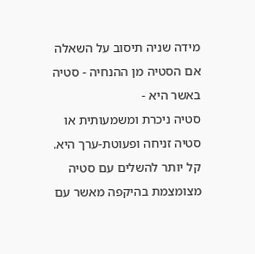מידה שניה תיסוב על השאלה אם הסטיה מן ההנחיה - סטיה באשר היא -
סטיה ניכרת ומשמעותית או סטיה זניחה ופעוטת-ערך היא. קל יותר להשלים עם סטיה
מצומצמת בהיקפה מאשר עם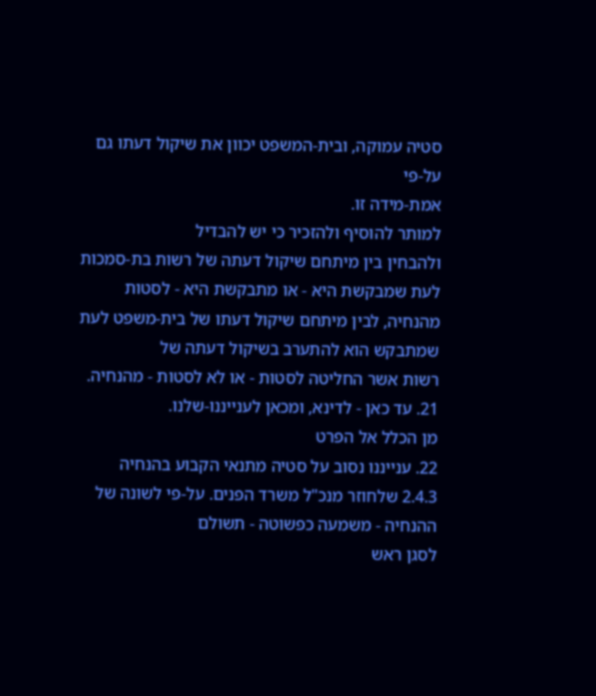סטיה עמוקה, ובית-המשפט יכוון את שיקול דעתו גם על-פי
אמת-מידה זו.
למותר להוסיף ולהזכיר כי יש להבדיל
ולהבחין בין מיתחם שיקול דעתה של רשות בת-סמכות לעת שמבקשת היא - או מתבקשת היא - לסטות
מהנחיה, לבין מיתחם שיקול דעתו של בית-משפט לעת שמתבקש הוא להתערב בשיקול דעתה של
רשות אשר החליטה לסטות - או לא לסטות - מהנחיה.
21. עד כאן - לדינא, ומכאן לענייננו-שלנו.
מן הכלל אל הפרט
22. ענייננו נסוב על סטיה מתנאי הקבוע בהנחיה
2.4.3 שלחוזר מנכ"ל משרד הפנים. על-פי לשונה של ההנחיה - משמעה כפשוטה - תשולם
לסגן ראש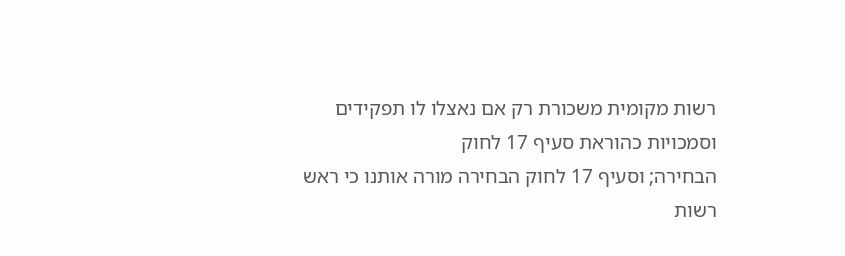רשות מקומית משכורת רק אם נאצלו לו תפקידים וסמכויות כהוראת סעיף 17 לחוק
הבחירה; וסעיף 17 לחוק הבחירה מורה אותנו כי ראש רשות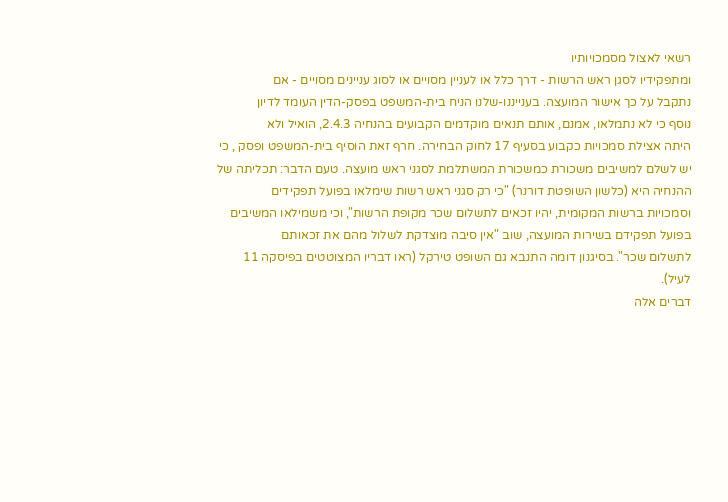רשאי לאצול מסמכויותיו
ומתפקידיו לסגן ראש הרשות - דרך כלל או לעניין מסויים או לסוג עניינים מסויים - אם
נתקבל על כך אישור המועצה. בענייננו-שלנו הניח בית-המשפט בפסק-הדין העומד לדיון
נוסף כי לא נתמלאו, אמנם, אותם תנאים מוקדמים הקבועים בהנחיה 2.4.3, הואיל ולא
היתה אצילת סמכויות כקבוע בסעיף 17 לחוק הבחירה. חרף זאת הוסיף בית-המשפט ופסק , כי
יש לשלם למשיבים משכורת כמשכורת המשתלמת לסגני ראש מועצה. טעם הדבר: תכליתה של
ההנחיה היא (כלשון השופטת דורנר) "כי רק סגני ראש רשות שימלאו בפועל תפקידים
וסמכויות ברשות המקומית, יהיו זכאים לתשלום שכר מקופת הרשות", וכי משמילאו המשיבים
בפועל תפקידם בשירות המועצה, שוב "אין סיבה מוצדקת לשלול מהם את זכאותם
לתשלום שכר". בסיגנון דומה התנבא גם השופט טירקל (ראו דבריו המצוטטים בפיסקה 11
לעיל).
דברים אלה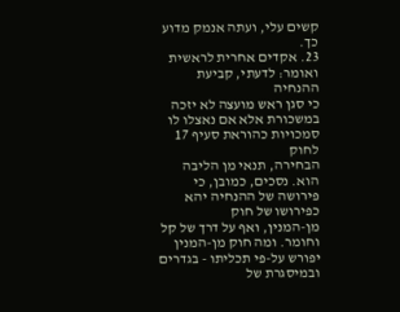קשים עלי, ועתה אנמק מדוע כך.
23. אקדים אחרית לראשית ואומר: לדעתי, קביעת ההנחיה
כי סגן ראש מועצה לא יזכה במשכורת אלא אם נאצלו לו סמכויות כהוראת סעיף 17 לחוק
הבחירה, תנאי מן הליבה הוא. נסכים, כמובן, כי פירושה של ההנחיה יהא כפירושו של חוק
מן-המנין, ואף על דרך של קל וחומר. ומה חוק מן-המנין יפורש על-פי תכליתו - בגדרים
ובמיסגרת של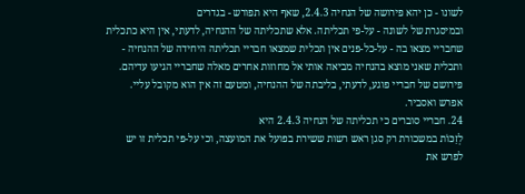לשונו - כן יהא פירושה של הנחיה 2.4.3, שאף היא תפורש - בגדרים
ובמיסגרת של לשונה - על-פי תכליתה. אלא שתכליתה של ההנחיה, לדעתי, אין היא כתכלית
שחבריי מצאו בה - על-כל-פנים אין תכלית שמצאו חבריי תכליתה היחידה של ההנחיה -
ותכלית שאני מוצא בהנחיה מביאה אותי אל מחוזות אחרים מאלה שחבריי הגיעו עדיהם.
פירושם של חבריי פוגע, לדעתי, בליבתה של ההנחיה, ומטעם זה אין הוא מקובל עליי.
אפרש ואסביר.
24. חבריי סוברים כי תכליתה של הנחיה 2.4.3 היא
לְזַכּוֹת במשכורת רק סגן ראש רשות ששירת בפועל את המועצה, וכי על-פי תכלית זו יש
לפרש את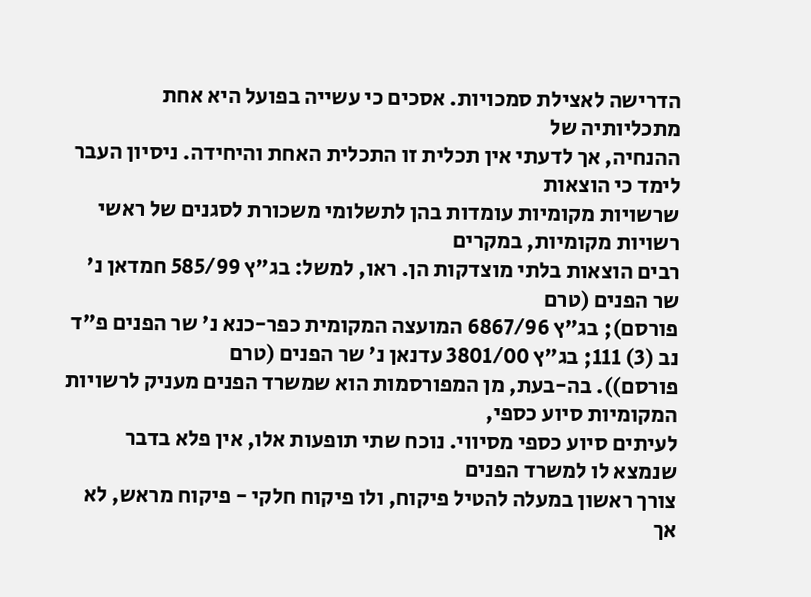הדרישה לאצילת סמכויות. אסכים כי עשייה בפועל היא אחת מתכליותיה של
ההנחיה, אך לדעתי אין תכלית זו התכלית האחת והיחידה. ניסיון העבר לימד כי הוצאות
שרשויות מקומיות עומדות בהן לתשלומי משכורת לסגנים של ראשי רשויות מקומיות, במקרים
רבים הוצאות בלתי מוצדקות הן. ראו, למשל: בג"ץ 585/99 חמדאן נ' שר הפנים (טרם
פורסם); בג"ץ 6867/96 המועצה המקומית כפר-כנא נ' שר הפנים פ"ד נב (3) 111; בג"ץ 3801/00 עדנאן נ' שר הפנים (טרם
פורסם)). בה-בעת, מן המפורסמות הוא שמשרד הפנים מעניק לרשויות המקומיות סיוע כספי,
לעיתים סיוע כספי מסיווי. נוכח שתי תופעות אלו, אין פלא בדבר שנמצא לו למשרד הפנים
צורך ראשון במעלה להטיל פיקוח, ולו פיקוח חלקי - פיקוח מראש, לא אך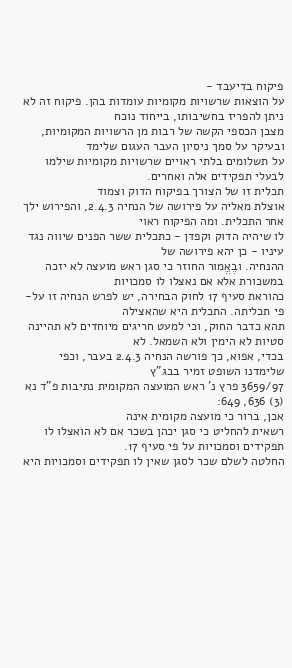פיקוח בדיעבד -
על הוצאות שרשויות מקומיות עומדות בהן. פיקוח זה לא ניתן להפריז בחשיבותו, בייחוד נוכח
מצבן הכספי הקשה של רבות מן הרשויות המקומיות, ובעיקר על סמך ניסיון העבר העגום שלימד
על תשלומים בלתי ראויים שרשויות מקומיות שילמו לבעלי תפקידים אלה ואחרים.
תכלית זו של הצורך בפיקוח הדוק וצמוד
אוצלת מאליה על פירושה של הנחיה 2.4.3, והפירוש ילך אחר התכלית. ומה הפיקוח ראוי
לו שיהיה הדוק וקפדן - כתכלית ששר הפנים שיווה נגד עיניו - כן יהא פירושה של
ההנחיה. ובֶאֱמור החוזר כי סגן ראש מועצה לא יזכה במשכורת אלא אם נאצלו לו סמכויות
כהוראת סעיף 17 לחוק הבחירה, יש לפרש הנחיה זו על-פי תכליתה. התכלית היא שהאצילה
תהא כדבר החוק, וכי למעט חריגים מיוחדים לא תהיינה סטיות לא הימין ולא השמאל. לא
בכדי, אפוא, כך פורשה הנחיה 2.4.3 בעבר, וכפי שלימדנו השופט זמיר בבג"ץ
3659/97 פרץ נ' ראש המועצה המקומית נתיבות פ"ד נא (3) 636, 649:
אכן, ברור כי מועצה מקומית אינה
רשאית להחליט כי סגן יכהן בשכר אם לא הואצלו לו תפקידים וסמכויות על פי סעיף 17.
החלטה לשלם שכר לסגן שאין לו תפקידים וסמכויות היא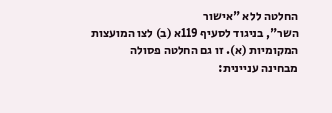החלטה ללא "אישור
השר", בניגוד לסעיף 119א (ב) לצו המועצות המקומיות (א). זו גם החלטה פסולה
מבחינה עניינית: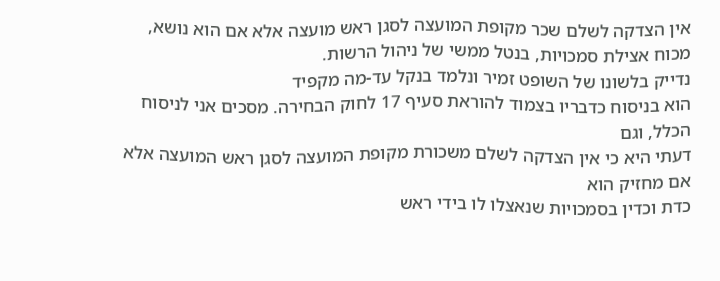אין הצדקה לשלם שכר מקופת המועצה לסגן ראש מועצה אלא אם הוא נושא,
מכוח אצילת סמכויות, בנטל ממשי של ניהול הרשות.
נדייק בלשונו של השופט זמיר ונלמד בנקל עד-מה מקפיד
הוא בניסוח כדבריו בצמוד להוראת סעיף 17 לחוק הבחירה. מסכים אני לניסוח הכלל, וגם
דעתי היא כי אין הצדקה לשלם משכורת מקופת המועצה לסגן ראש המועצה אלא אם מחזיק הוא
כדת וכדין בסמכויות שנאצלו לו בידי ראש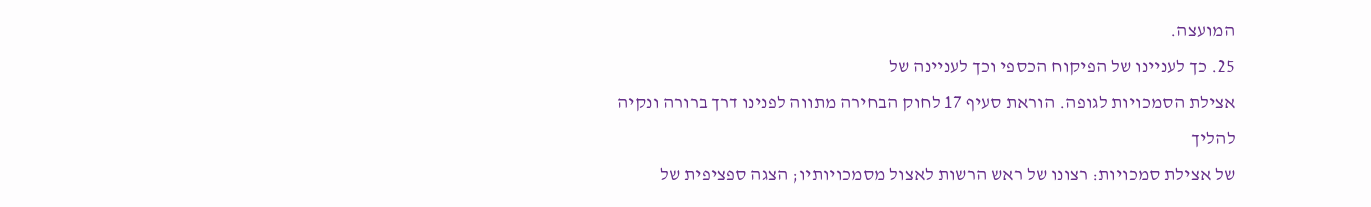המועצה.
25. כך לעניינו של הפיקוח הכספי וכך לעניינה של
אצילת הסמכויות לגופה. הוראת סעיף 17 לחוק הבחירה מתווה לפנינו דרך ברורה ונקיה להליך
של אצילת סמכויות: רצונו של ראש הרשות לאצול מסמכויותיו; הצגה ספציפית של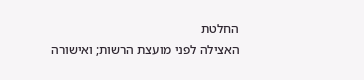החלטת
האצילה לפני מועצת הרשות; ואישורה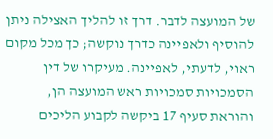של המועצה לדבר. דרך זו להליך האצילה ניתן
להוסיף ולאפיינה כדרך נוקשה; כך מכל מקום ראוי, לדעתי, לאפיינה. מעיקרו של דין
הסמכויות סמכויות ראש המועצה הן, והוראת סעיף 17 ביקשה לקבוע הליכים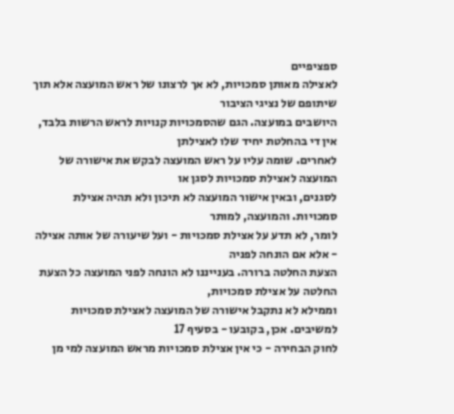ספציפיים
לאצילה מאותן סמכויות, לא אך לרצונו של ראש המועצה אלא תוך שיתופם של נציגי הציבור
היושבים במועצה. הגם שהסמכויות קנויות לראש הרשות בלבד, אין די בהחלטת יחיד שלו לאצילתן
לאחרים. שומה עליו על ראש המועצה לבקש את אישורה של המועצה לאצילת סמכויות לסגן או
לסגנים, ובאין אישור המועצה לא תיכון ולא תהיה אצילת סמכויות. והמועצה, למותר
לומר, לא תדע על אצילת סמכויות - ועל שיעורה של אותה אצילה - אלא אם הונחה לפניה
הצעת החלטה ברורה. בענייננו לא הונחה לפני המועצה כל הצעת החלטה על אצילת סמכויות,
וממילא לא נתקבל אישורה של המועצה לאצילת סמכויות למשיבים. אכן, בקובעו - בסעיף 17
לחוק הבחירה - כי אין אצילת סמכויות מראש המועצה למי מן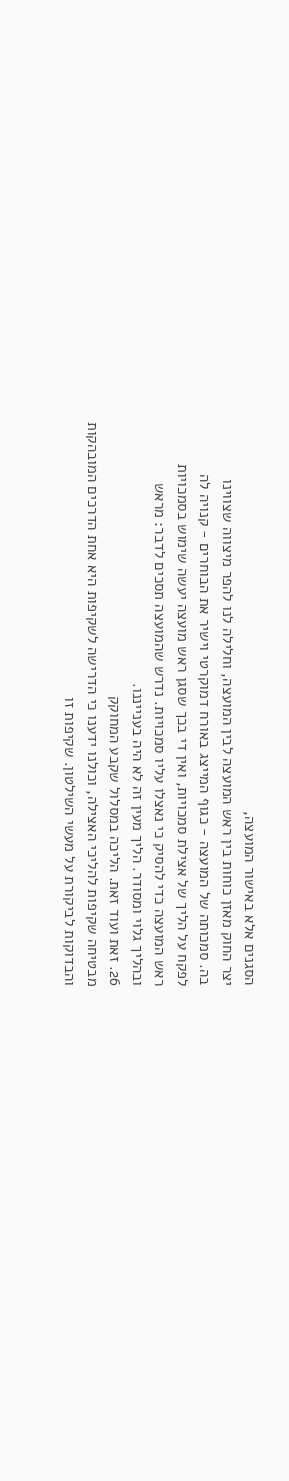הסגנים אלא באישור המועצה,
יצר החוק מאזן כוחות בין ראש המועצה לבין המועצה, וחלילה לנו להפר מיצווה שצווינו
בה. סמכותה של המועצה - כגוף המייצג באורח דמוקרטי וישיר את הבוחרים - קנויה לה
לפקח על הליך של אצילת סמכויות, ואין די בכך שסגן ראש מועצה יעשה שימוש בסמכויות
ראש המועצה כדי להסיק כי נאצלו עליו סמכויות. נדרש שהמועצה תסכים לדבר: מראש
ובהליך גלוי ומסודר. הליך מעין זה לא היה בענייננו.
26. זאת ועוד זאת. הליכה במסלול שקבע המחוקק
מבטיחה שקיפות להליכי האצילה, וכולנו ידענו כי הדרישה לשקיפות היא אחת הדרכים המובהקות
והבדוקות לביקורת על מעשי השילטון. שקיפות זו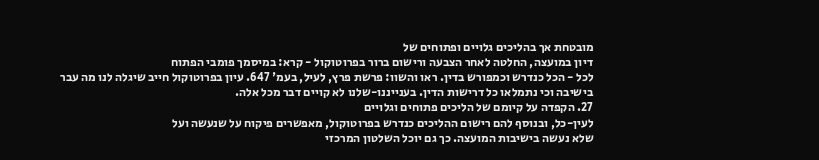מובטחת אך בהליכים גלויים ופתוחים של
דיון במועצה, החלטה לאחר הצבעה ורישום ברור בפרוטוקול - קרא: במיסמך פומבי הפתוח
לכל - הכל כנדרש וכמפורש בדין. ראו והשוו: פרשת פרץ, לעיל, בעמ' 647. עיון בפרוטוקול חייב שיגלה לנו מה עבר
בישיבה וכי נתמלאו כל דרישות הדין. בענייננו-שלנו לא קויים דבר מכל אלה.
27. הקפדה על קיומם של הליכים פתוחים וגלויים
לעין-כל, ובנוסף להם רישום ההליכים כנדרש בפרוטוקול, מאפשרים פיקוח על שנעשה ועל
שלא נעשה בישיבות המועצה. כך גם יוכל השלטון המרכזי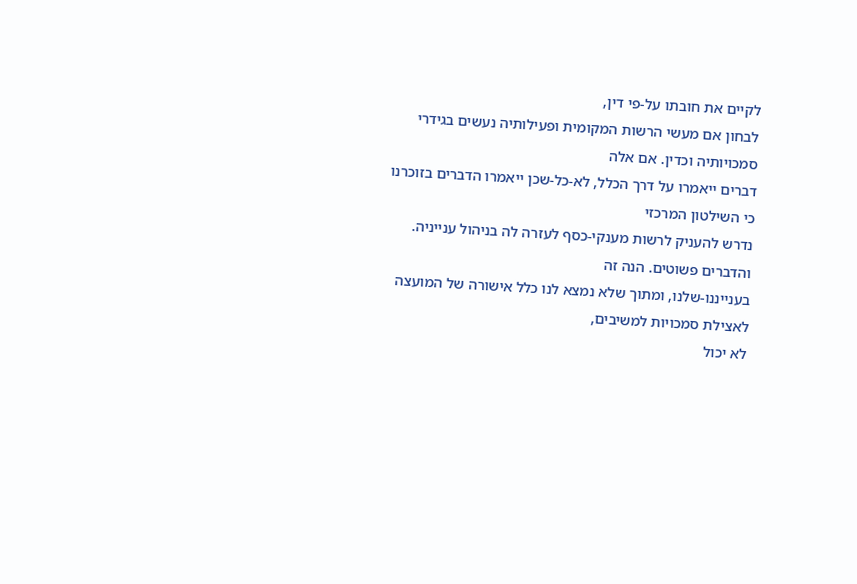לקיים את חובתו על-פי דין,
לבחון אם מעשי הרשות המקומית ופעילותיה נעשים בגידרי סמכויותיה וכדין. אם אלה
דברים ייאמרו על דרך הכלל, לא-כל-שכן ייאמרו הדברים בזוכרנו כי השילטון המרכזי
נדרש להעניק לרשות מענקי-כסף לעזרה לה בניהול ענייניה. והדברים פשוטים. הנה זה
בענייננו-שלנו, ומתוך שלא נמצא לנו כלל אישורה של המועצה לאצילת סמכויות למשיבים,
לא יכול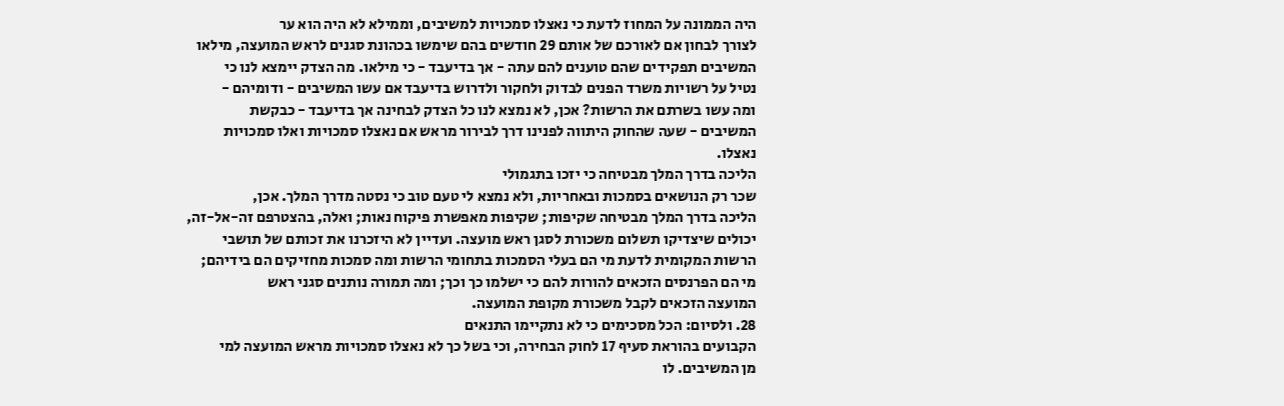היה הממונה על המחוז לדעת כי נאצלו סמכויות למשיבים, וממילא לא היה הוא ער
לצורך לבחון אם לאורכם של אותם 29 חודשים בהם שימשו בכהונת סגנים לראש המועצה, מילאו
המשיבים תפקידים שהם טוענים להם עתה - אך בדיעבד - כי מילאו. מה הצדק יימצא לנו כי
נטיל על רשויות משרד הפנים לבדוק ולחקור ולדרוש בדיעבד אם עשו המשיבים - ודומיהם -
ומה עשו בשרתם את הרשות? אכן, לא נמצא לנו כל הצדק לבחינה אך בדיעבד - כבקשת
המשיבים - שעה שהחוק היתווה לפנינו דרך לבירור מראש אם נאצלו סמכויות ואלו סמכויות
נאצלו.
הליכה בדרך המלך מבטיחה כי יזכו בתגמולי
שכר רק הנושאים בסמכות ובאחריות, ולא נמצא לי טעם טוב כי נסטה מדרך המלך. אכן,
הליכה בדרך המלך מבטיחה שקיפות; שקיפות מאפשרת פיקוח נאות; ואלה, בהצטרפם זה-אל-זה,
יכולים שיצדיקו תשלום משכורת לסגן ראש מועצה. ועדיין לא היזכרנו את זכותם של תושבי
הרשות המקומית לדעת מי הם בעלי הסמכות בתחומי הרשות ומה סמכות מחזיקים הם בידיהם;
מי הם הפרנסים הזכאים להורות להם כי ישלמו כך וכך; ומה תמורה נותנים סגני ראש
המועצה הזכאים לקבל משכורת מקופת המועצה.
28. ולסיום: הכל מסכימים כי לא נתקיימו התנאים
הקבועים בהוראת סעיף 17 לחוק הבחירה, וכי בשל כך לא נאצלו סמכויות מראש המועצה למי
מן המשיבים. לו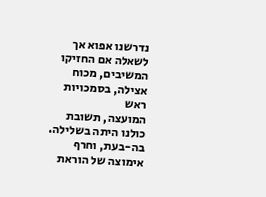נדרשנו אפוא אך לשאלה אם החזיקו המשיבים, מכוח אצילה, בסמכויות ראש
המועצה, תשובת כולנו היתה בשלילה. בה-בעת, וחרף אימוצה של הוראת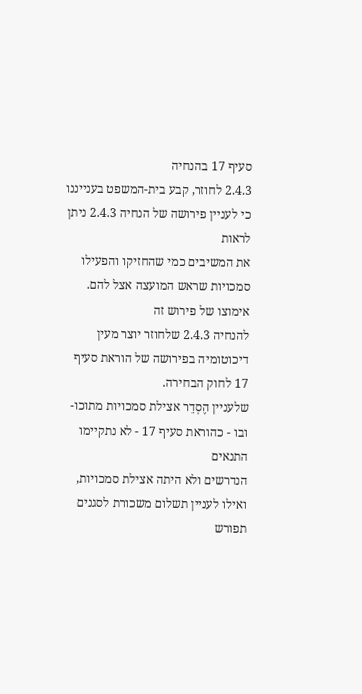סעיף 17 בהנחיה
2.4.3 לחוזר, קבע בית-המשפט בענייננו כי לעניין פירושה של הנחיה 2.4.3 ניתן לראות
את המשיבים כמי שהחזיקו והפעילו סמכויות שראש המועצה אצל להם. אימוצו של פירוש זה
להנחיה 2.4.3 שלחוזר יוצר מעין דיכוטומיה בפירושה של הוראת סעיף 17 לחוק הבחירה.
שלעניין הֶסְדֵר אצילת סמכויות מתוכו-ובו - כהוראת סעיף 17 - לא נתקיימו התנאים
הנדרשים ולא היתה אצילת סמכויות, ואילו לעניין תשלום משכורת לסגנים תפורש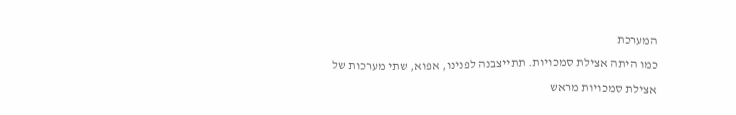המערכת
כמו היתה אצילת סמכויות. תתייצבנה לפנינו, אפוא, שתי מערכות של אצילת סמכויות מראש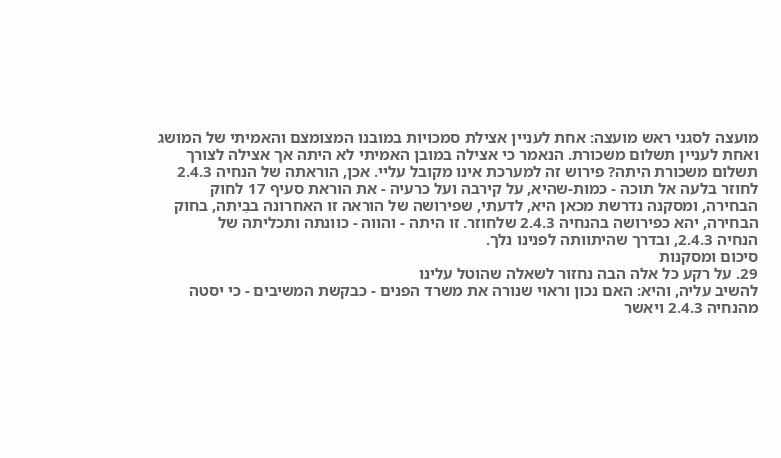מועצה לסגני ראש מועצה: אחת לעניין אצילת סמכויות במובנו המצומצם והאמיתי של המושג
ואחת לעניין תשלום משכורת. הנאמר כי אצילה במובן האמיתי לא היתה אך אצילה לצורך
תשלום משכורת היתה? פירוש זה למערכת אינו מקובל עליי. אכן, הוראתה של הנחיה 2.4.3
לחוזר בלעה אל תוכה - כמות-שהיא, על קירבה ועל כרעיה - את הוראת סעיף 17 לחוק
הבחירה, ומסקנה נדרשת מכאן היא, לדעתי, שפירושה של הוראה זו האחרונה בבֵיתה, בחוק
הבחירה, יהא כפירושה בהנחיה 2.4.3 שלחוזר. זו היתה - והווה - כוונתה ותכליתה של
הנחיה 2.4.3, ובדרך שהיתוותה לפנינו נלך.
סיכום ומסקנות
29. על רקע כל אלה הבה נחזור לשאלה שהוטל עלינו
להשיב עליה, והיא: האם נכון וראוי שנורה את משרד הפנים - כבקשת המשיבים - כי יסטה
מהנחיה 2.4.3 ויאשר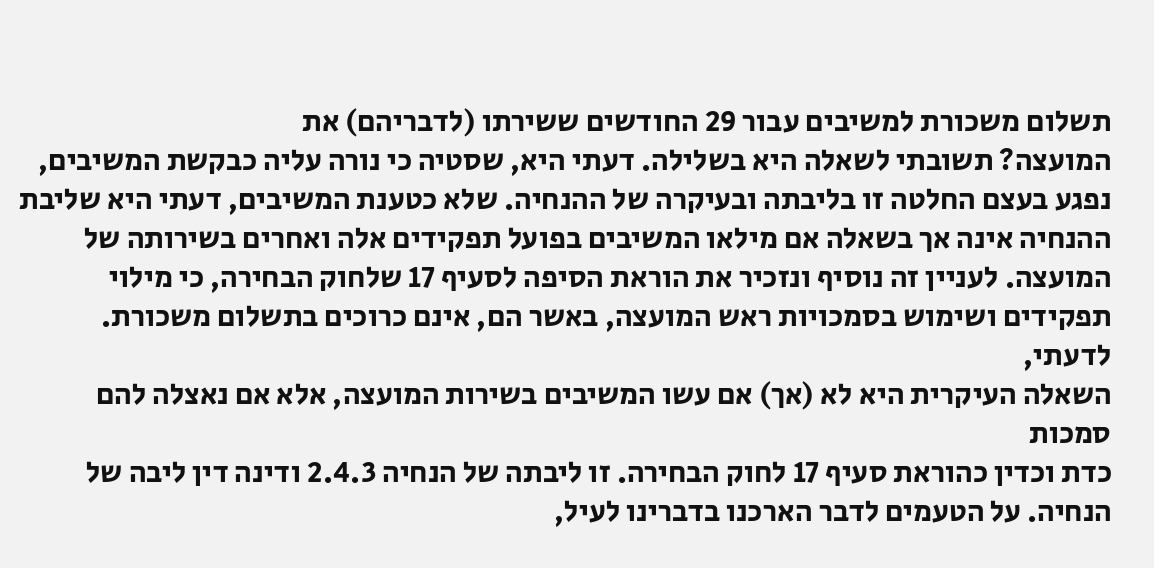תשלום משכורת למשיבים עבור 29 החודשים ששירתו (לדבריהם) את
המועצה? תשובתי לשאלה היא בשלילה. דעתי היא, שסטיה כי נורה עליה כבקשת המשיבים,
נפגע בעצם החלטה זו בליבתה ובעיקרה של ההנחיה. שלא כטענת המשיבים, דעתי היא שליבת
ההנחיה אינה אך בשאלה אם מילאו המשיבים בפועל תפקידים אלה ואחרים בשירותה של
המועצה. לעניין זה נוסיף ונזכיר את הוראת הסיפה לסעיף 17 שלחוק הבחירה, כי מילוי
תפקידים ושימוש בסמכויות ראש המועצה, באשר הם, אינם כרוכים בתשלום משכורת. לדעתי,
השאלה העיקרית היא לא (אך) אם עשו המשיבים בשירות המועצה, אלא אם נאצלה להם סמכות
כדת וכדין כהוראת סעיף 17 לחוק הבחירה. זו ליבתה של הנחיה 2.4.3 ודינה דין ליבה של
הנחיה. על הטעמים לדבר הארכנו בדברינו לעיל,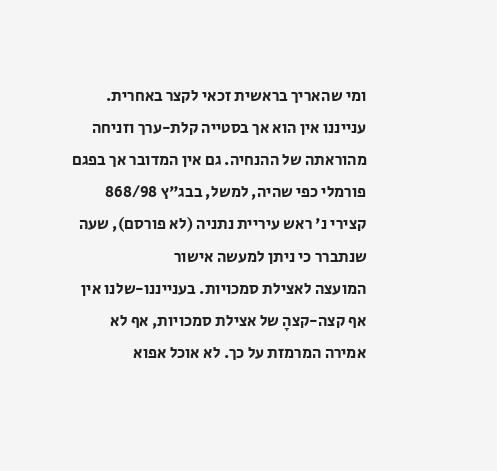ומי שהאריך בראשית זכאי לקצר באחרית.
ענייננו אין הוא אך בסטייה קלת-ערך וזניחה מהוראתה של ההנחיה. גם אין המדובר אך בפגם פורמלי כפי שהיה, למשל, בבג"ץ 868/98 קצירי נ' ראש עיריית נתניה (לא פורסם), שעה שנתברר כי ניתן למעשה אישור
המועצה לאצילת סמכויות. בענייננו-שלנו אין אף קצה-קצהָ של אצילת סמכויות, אף לא
אמירה המרמזת על כך. לא אוכל אפוא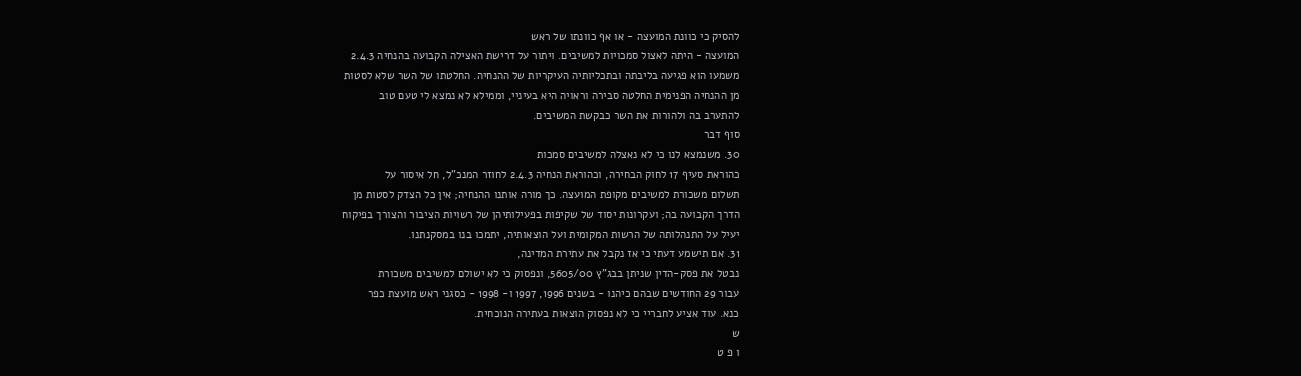להסיק כי כוונת המועצה - או אף כוונתו של ראש
המועצה - היתה לאצול סמכויות למשיבים. ויתור על דרישת האצילה הקבועה בהנחיה 2.4.3
משמעו הוא פגיעה בליבתה ובתכליותיה העיקריות של ההנחיה. החלטתו של השר שלא לסטות
מן ההנחיה הפנימית החלטה סבירה וראויה היא בעיניי, וממילא לא נמצא לי טעם טוב
להתערב בה ולהורות את השר כבקשת המשיבים.
סוף דבר
30. משנמצא לנו כי לא נאצלה למשיבים סמכות
כהוראת סעיף 17 לחוק הבחירה, וכהוראת הנחיה 2.4.3 לחוזר המנכ"ל, חל איסור על
תשלום משכורת למשיבים מקופת המועצה. כך מורה אותנו ההנחיה; אין כל הצדק לסטות מן
הדרך הקבועה בה; ועקרונות יסוד של שקיפות בפעילותיהן של רשויות הציבור והצורך בפיקוח
יעיל על התנהלותה של הרשות המקומית ועל הוצאותיה, יתמכו בנו במסקנתנו.
31. אם תישמע דעתי כי אז נקבל את עתירת המדינה,
נבטל את פסק-הדין שניתן בבג"ץ 5605/00, ונפסוק כי לא ישולם למשיבים משכורת
עבור 29 החודשים שבהם כיהנו - בשנים 1996, 1997 ו- 1998 - כסגני ראש מועצת כפר
כנא. עוד אציע לחבריי כי לא נפסוק הוצאות בעתירה הנוכחית.
ש
ו פ ט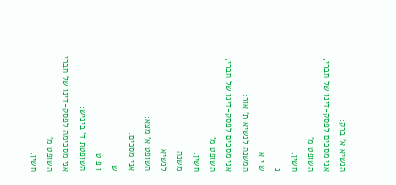הנשיא א' ברק:
אני מסכים לפסק-דינו של חברי, השופט מ'
חשין.
נ
ש י א
המשנה לנשיא ת' אור:
אני מסכים לפסק-דינו של חברי, השופט מ'
חשין.
משנה
לנשיא
השופט א' מצא:
אני מסכים.
ש
ו פ ט
השופטת ד' ביניש:
אני מסכימה לפסק-דינו של חברי השופט מ'
חשין.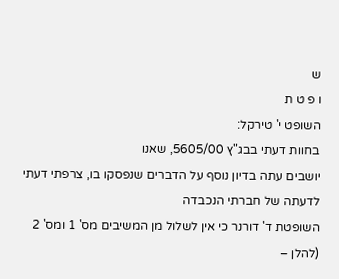ש
ו פ ט ת
השופט י' טירקל:
בחוות דעתי בבג"ץ 5605/00, שאנו
יושבים עתה בדיון נוסף על הדברים שנפסקו בו, צרפתי דעתי לדעתה של חברתי הנכבדה
השופטת ד' דורנר כי אין לשלול מן המשיבים מס' 1 ומס' 2 (להלן –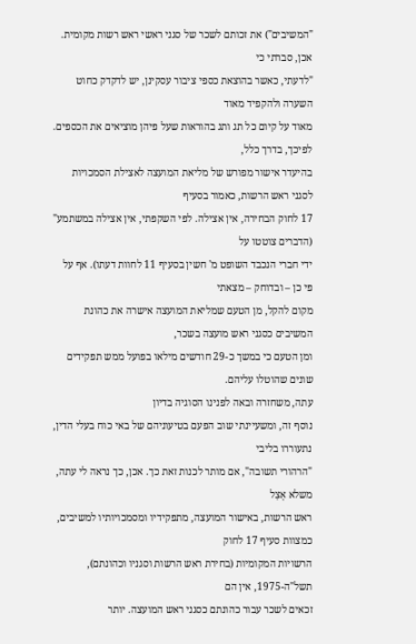"המשיבים") את זכותם לשכר של סגני ראשי ראש רשות מקומית. אכן, סברתי כי
"לדעתי, כאשר בהוצאת כספי ציבור עסקינן, יש לדקדק כחוט השערה ולהקפיד מאוד
מאוד על קיום כל תג ותג בהוראות שעל פיהן מוציאים את הכספים. לפיכך, בדרך כלל,
בהיעדר אישור מפורש של מליאת המועצה לאצילת הסמכויות לסגני ראש הרשות, כאמור בסעיף
17 לחוק הבחירה, אין אצילה. לפי השקפתי, אין אצילה במשתמע" (הדברים צוטטו על
ידי חברי הנכבד השופט מ' חשין בסעיף 11 לחוות דעתו). אף על פי כן – ובדוחק – מצאתי
מקום להקל, מן הטעם שמליאת המועצה אישרה את כהונת המשיבים כסגני ראש מועצה בשכר,
ומן הטעם כי במשך כ-29 חודשים מילאו בפועל ממש תפקידים שונים שהוטלו עליהם.
עתה, משחזרה ובאה לפנינו הסוגיה בדיון
נוסף זה, ומשעיינתי שוב הפעם בטיעוניהם של באי כוח בעלי הדין, נתעוררו בליבי
"הרהורי תשובה", אם מותר לכנות זאת כך. אכן, כך נראה לי עתה, משלא אָצַל
ראש הרשות, באישור המועצה, מתפקידיו ומסמכויותיו למשיבים, כמצוות סעיף 17 לחוק
הרשויות המקומיות (בחירת ראש הרשות וסגניו וכהונתם), תשל"ה-1975, אין הם
זכאים לשכר עבור כהונתם כסגני ראש המועצה. יותר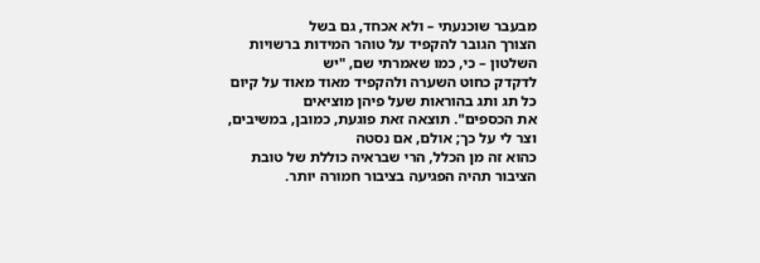מבעבר שוכנעתי – ולא אכחד, גם בשל
הצורך הגובר להקפיד על טוהר המידות ברשויות השלטון – כי, כמו שאמרתי שם, "יש
לדקדק כחוט השערה ולהקפיד מאוד מאוד על קיום כל תג ותג בהוראות שעל פיהן מוציאים
את הכספים". תוצאה זאת פוגעת, כמובן, במשיבים, וצר לי על כך; אולם, אם נסטה
כהוא זה מן הכלל, הרי שבראיה כוללת של טובת הציבור תהיה הפגיעה בציבור חמורה יותר.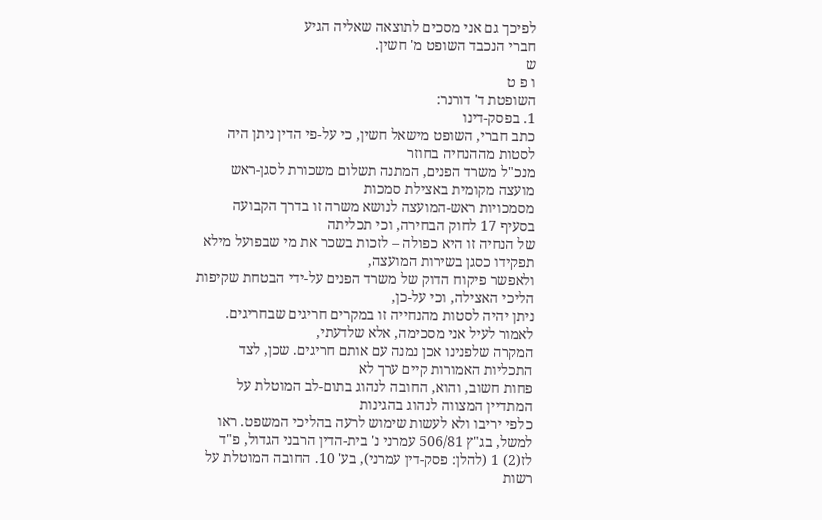לפיכך גם אני מסכים לתוצאה שאליה הגיע
חברי הנכבד השופט מ' חשין.
ש
ו פ ט
השופטת ד' דורנר:
1. בפסק-דינו
כתב חברי, השופט מישאל חשין, כי על-פי הדין ניתן היה לסטות מההנחיה בחוזר
מנכ"ל משרד הפנים, המתנה תשלום משכורת לסגן-ראש מועצה מקומית באצילת סמכות
מסמכויות ראש-המועצה לנושא משרה זו בדרך הקבועה בסעיף 17 לחוק הבחירה, וכי תכליתה
של הנחיה זו היא כפולה – לזכות בשכר את מי שבפועל מילא תפקידו כסגן בשירות המועצה,
ולאפשר פיקוח הדוק של משרד הפנים על-ידי הבטחת שקיפות הליכי האצילה, וכי על-כן,
ניתן יהיה לסטות מהנחייה זו במקרים חריגים שבחריגים.
לאמור לעיל אני מסכימה, אלא שלדעתי,
המקרה שלפנינו אכן נמנה עם אותם חריגים. שכן, לצד התכליות האמורות קיים ערך לא
פחות חשוב, והוא, החובה לנהוג בתום-לב המוטלת על המתדיין המצווה לנהוג בהגינות
כלפי יריבו ולא לעשות שימוש לרעה בהליכי המשפט. ראו למשל, בג"ץ 506/81 עמרני נ' בית-הדין הרבני הגדול, פ"ד לז(2) 1 (להלן: פסק-דין עמרני), בע' 10. החובה המוטלת על רשות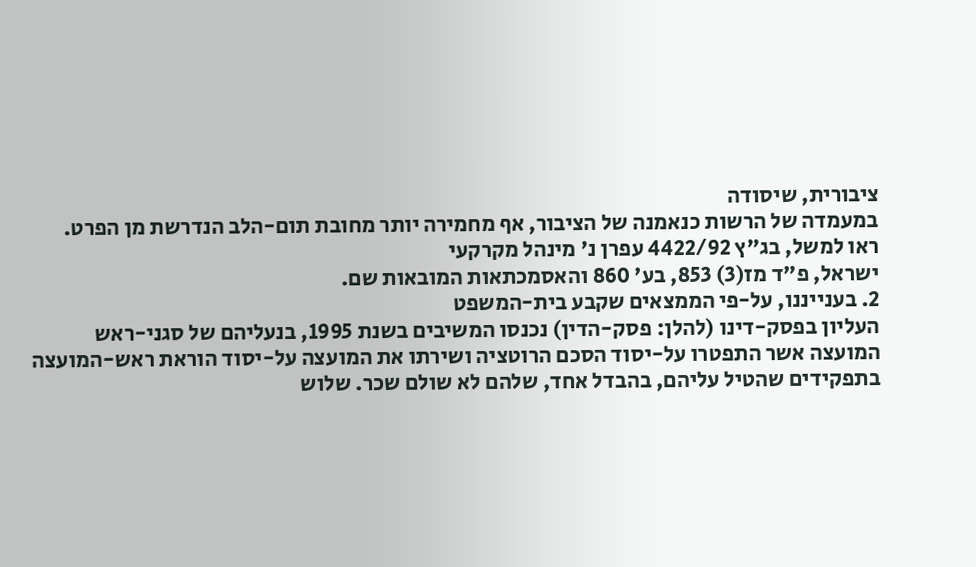ציבורית, שיסודה
במעמדה של הרשות כנאמנה של הציבור, אף מחמירה יותר מחובת תום-הלב הנדרשת מן הפרט.
ראו למשל, בג"ץ 4422/92 עפרן נ' מינהל מקרקעי
ישראל, פ"ד מז(3) 853, בע' 860 והאסמכתאות המובאות שם.
2. בענייננו, על-פי הממצאים שקבע בית-המשפט
העליון בפסק-דינו (להלן: פסק-הדין) נכנסו המשיבים בשנת 1995, בנעליהם של סגני-ראש
המועצה אשר התפטרו על-יסוד הסכם הרוטציה ושירתו את המועצה על-יסוד הוראת ראש-המועצה
בתפקידים שהטיל עליהם, בהבדל אחד, שלהם לא שולם שכר. שלוש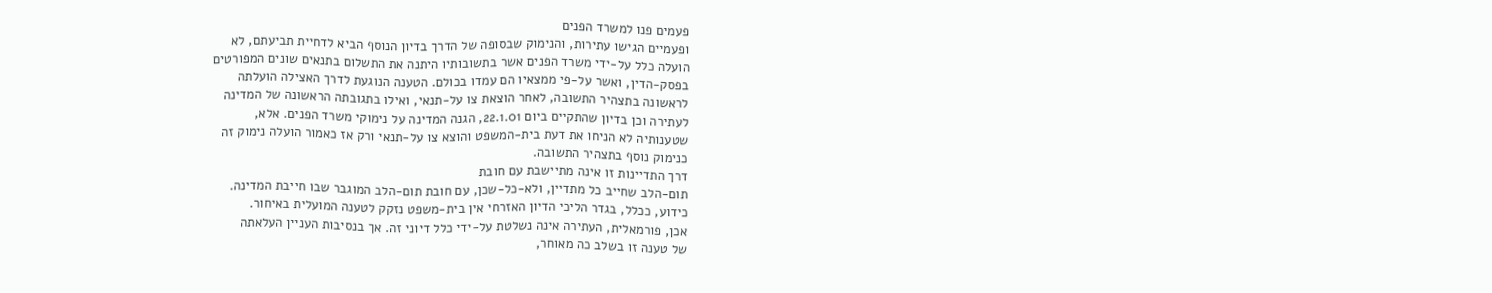פעמים פנו למשרד הפנים
ופעמיים הגישו עתירות, והנימוק שבסופה של הדרך בדיון הנוסף הביא לדחיית תביעתם, לא
הועלה כלל על-ידי משרד הפנים אשר בתשובותיו היתנה את התשלום בתנאים שונים המפורטים
בפסק-הדין, ואשר על-פי ממצאיו הם עמדו בכולם. הטענה הנוגעת לדרך האצילה הועלתה
לראשונה בתצהיר התשובה, לאחר הוצאת צו על-תנאי, ואילו בתגובתה הראשונה של המדינה
לעתירה וכן בדיון שהתקיים ביום 22.1.01, הגנה המדינה על נימוקי משרד הפנים. אלא,
שטענותיה לא הניחו את דעת בית-המשפט והוצא צו על-תנאי ורק אז כאמור הועלה נימוק זה
כנימוק נוסף בתצהיר התשובה.
דרך התדיינות זו אינה מתיישבת עם חובת
תום-הלב שחייב כל מתדיין, ולא-כל-שכן, עם חובת תום-הלב המוגבר שבו חייבת המדינה.
כידוע, ככלל, בגדר הליכי הדיון האזרחי אין בית-משפט נזקק לטענה המועלית באיחור.
אכן, פורמאלית, העתירה אינה נשלטת על-ידי כלל דיוני זה. אך בנסיבות העניין העלאתה
של טענה זו בשלב כה מאוחר,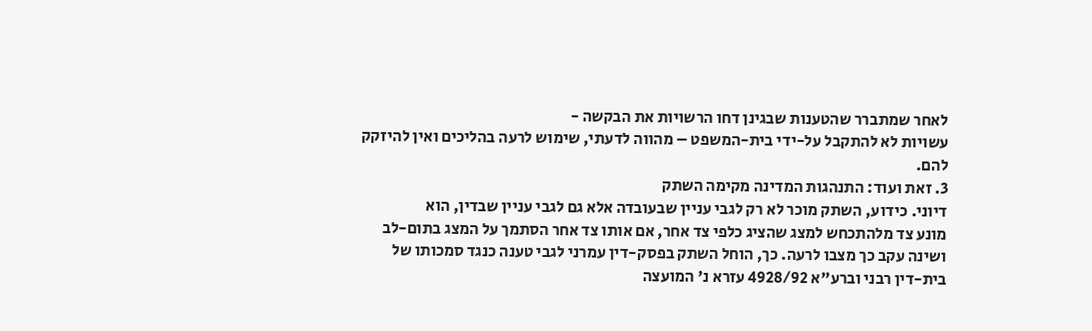לאחר שמתברר שהטענות שבגינן דחו הרשויות את הבקשה -
עשויות לא להתקבל על-ידי בית-המשפט – מהווה לדעתי, שימוש לרעה בהליכים ואין להיזקק
להם.
3. זאת ועוד: התנהגות המדינה מקימה השתק
דיוני. כידוע, השתק מוכר לא רק לגבי עניין שבעובדה אלא גם לגבי עניין שבדין, הוא
מונע צד מלהתכחש למצג שהציג כלפי צד אחר, אם אותו צד אחר הסתמך על המצג בתום-לב
ושינה עקב כך מצבו לרעה. כך, הוחל השתק בפסק-דין עמרני לגבי טענה כנגד סמכותו של
בית-דין רבני וברע"א 4928/92 עזרא נ' המועצה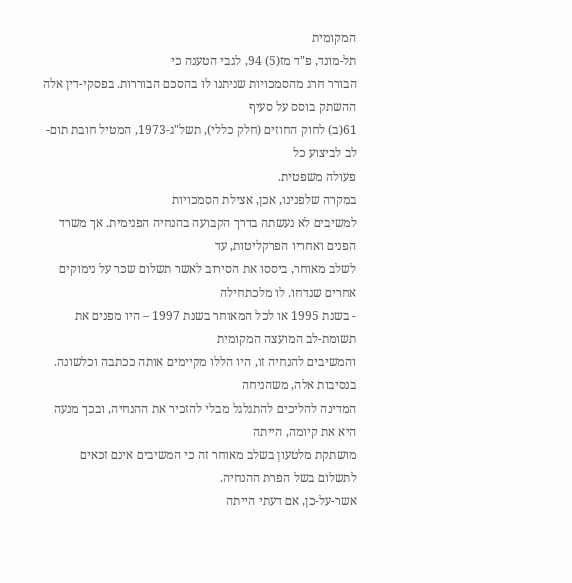המקומית
תל-מונד, פ"ד מז(5) 94, לגבי הטענה כי
הבורר חרג מהסמכויות שניתנו לו בהסכם הבוררות. בפסקי-דין אלה ההשתק בוסס על סעיף
61(ב) לחוק החוזים (חלק כללי), תשל"ג-1973, המטיל חובת תום-לב לביצוע כל
פעולה משפטית.
במקרה שלפנינו, אכן, אצילת הסמכויות
למשיבים לא נעשתה בדרך הקבועה בהנחיה הפנימית. אך משרד הפנים ואחריו הפרקליטות, עד
לשלב מאוחר, ביססו את הסירוב לאשר תשלום שכר על נימוקים אחרים שנדחו. לו מלכתחילה
- בשנת 1995 או לכל המאוחר בשנת 1997 – היו מפנים את תשומת-לב המועצה המקומית
והמשיבים להנחיה זו, היו הללו מקיימים אותה ככתבה וכלשונה. בנסיבות אלה, משהניחה
המדינה להליכים להתגלגל מבלי להזכיר את ההנחיה, ובכך מנעה היא את קיומה, הייתה
מושתקת מלטעון בשלב מאוחר זה כי המשיבים אינם זכאים לתשלום בשל הפרת ההנחיה.
אשר-על-כן, אם דעתי הייתה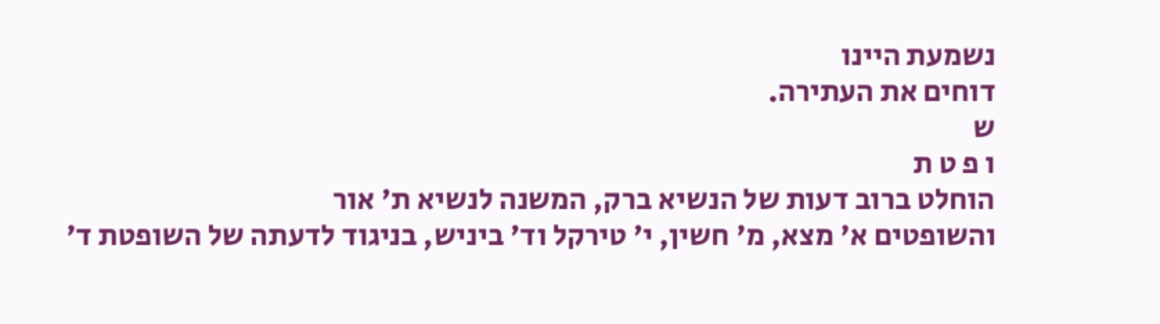נשמעת היינו
דוחים את העתירה.
ש
ו פ ט ת
הוחלט ברוב דעות של הנשיא ברק, המשנה לנשיא ת' אור
והשופטים א' מצא, מ' חשין, י' טירקל וד' ביניש, בניגוד לדעתה של השופטת ד'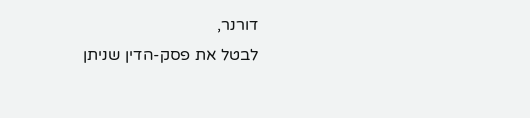דורנר,
לבטל את פסק-הדין שניתן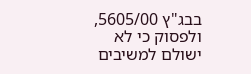בבג"ץ 5605/00, ולפסוק כי לא ישולם למשיבים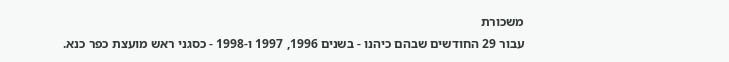משכורת
עבור 29 החודשים שבהם כיהנו - בשנים 1996, 1997 ו-1998 - כסגני ראש מועצת כפר כנא.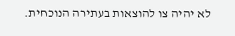לא יהיה צו להוצאות בעתירה הנוכחית.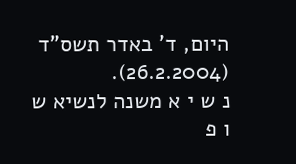היום, ד' באדר תשס"ד (26.2.2004).
נ ש י א משנה לנשיא ש
ו פ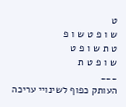ט
ש ו פ ט ש ו פ
ט ת ש ו פ ט
ש ו פ ט ת
___
העותק כפוף לשינויי עריכה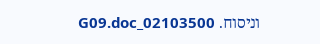וניסוח. 02103500_G09.doc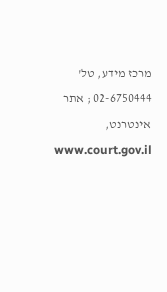מרכז מידע, טל' 02-6750444 ; אתר אינטרנט, www.court.gov.il